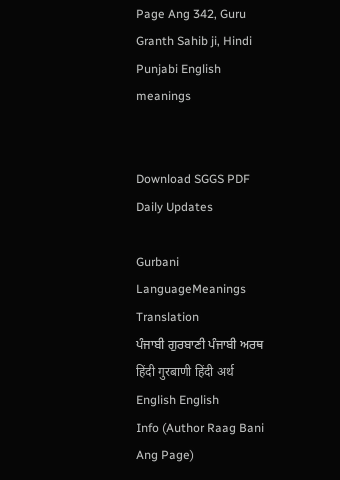Page Ang 342, Guru Granth Sahib ji, Hindi Punjabi English meanings


Download SGGS PDF Daily Updates

Gurbani LanguageMeanings Translation
ਪੰਜਾਬੀ ਗੁਰਬਾਣੀ ਪੰਜਾਬੀ ਅਰਥ
हिंदी गुरबाणी हिंदी अर्थ
English English
Info (Author Raag Bani Ang Page)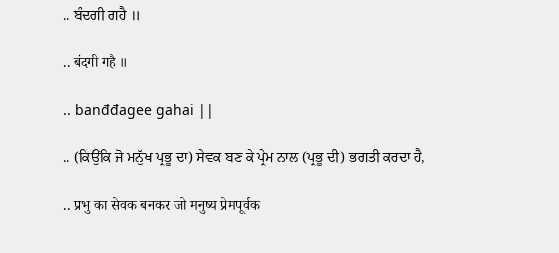.. ਬੰਦਗੀ ਗਹੈ ॥

.. बंदगी गहै ॥

.. banđđagee gahai ||

.. (ਕਿਉਂਕਿ ਜੋ ਮਨੁੱਖ ਪ੍ਰਭੂ ਦਾ) ਸੇਵਕ ਬਣ ਕੇ ਪ੍ਰੇਮ ਨਾਲ (ਪ੍ਰਭੂ ਦੀ) ਭਗਤੀ ਕਰਦਾ ਹੈ,

.. प्रभु का सेवक बनकर जो मनुष्य प्रेमपूर्वक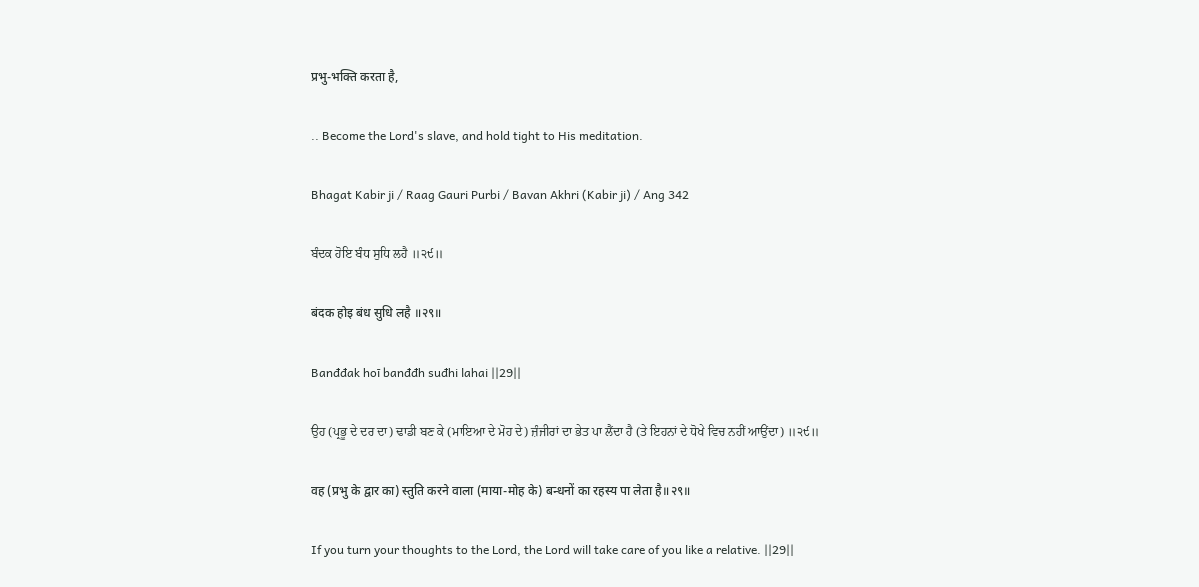प्रभु-भक्ति करता है,

.. Become the Lord's slave, and hold tight to His meditation.

Bhagat Kabir ji / Raag Gauri Purbi / Bavan Akhri (Kabir ji) / Ang 342

ਬੰਦਕ ਹੋਇ ਬੰਧ ਸੁਧਿ ਲਹੈ ॥੨੯॥

बंदक होइ बंध सुधि लहै ॥२९॥

Banđđak hoī banđđh suđhi lahai ||29||

ਉਹ (ਪ੍ਰਭੂ ਦੇ ਦਰ ਦਾ) ਢਾਡੀ ਬਣ ਕੇ (ਮਾਇਆ ਦੇ ਮੋਹ ਦੇ) ਜ਼ੰਜੀਰਾਂ ਦਾ ਭੇਤ ਪਾ ਲੈਂਦਾ ਹੈ (ਤੇ ਇਹਨਾਂ ਦੇ ਧੋਖੇ ਵਿਚ ਨਹੀਂ ਆਉਂਦਾ) ॥੨੯॥

वह (प्रभु के द्वार का) स्तुति करने वाला (माया-मोह के) बन्धनों का रहस्य पा लेता है॥२९॥

If you turn your thoughts to the Lord, the Lord will take care of you like a relative. ||29||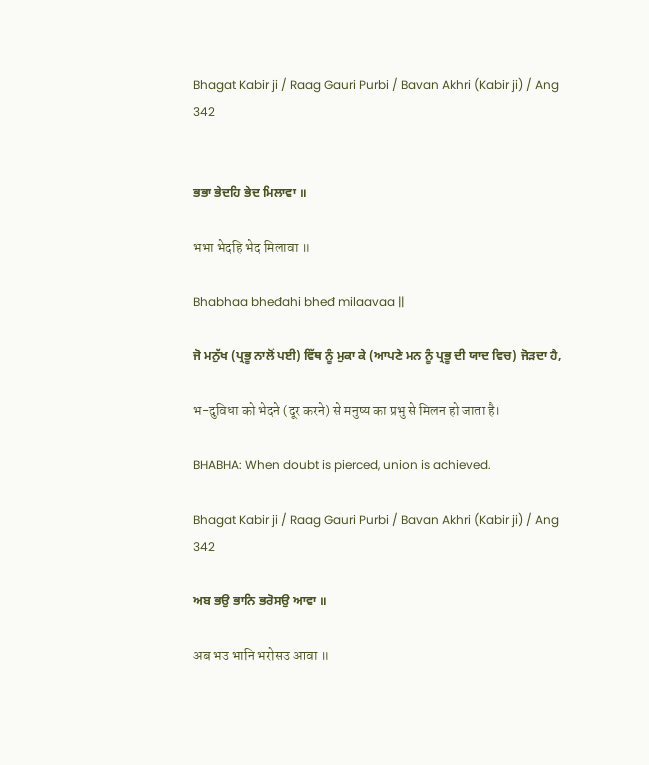Bhagat Kabir ji / Raag Gauri Purbi / Bavan Akhri (Kabir ji) / Ang 342


ਭਭਾ ਭੇਦਹਿ ਭੇਦ ਮਿਲਾਵਾ ॥

भभा भेदहि भेद मिलावा ॥

Bhabhaa bheđahi bheđ milaavaa ||

ਜੋ ਮਨੁੱਖ (ਪ੍ਰਭੂ ਨਾਲੋਂ ਪਈ) ਵਿੱਥ ਨੂੰ ਮੁਕਾ ਕੇ (ਆਪਣੇ ਮਨ ਨੂੰ ਪ੍ਰਭੂ ਦੀ ਯਾਦ ਵਿਚ) ਜੋੜਦਾ ਹੈ,

भ-दुविधा को भेदने (दूर करने) से मनुष्य का प्रभु से मिलन हो जाता है।

BHABHA: When doubt is pierced, union is achieved.

Bhagat Kabir ji / Raag Gauri Purbi / Bavan Akhri (Kabir ji) / Ang 342

ਅਬ ਭਉ ਭਾਨਿ ਭਰੋਸਉ ਆਵਾ ॥

अब भउ भानि भरोसउ आवा ॥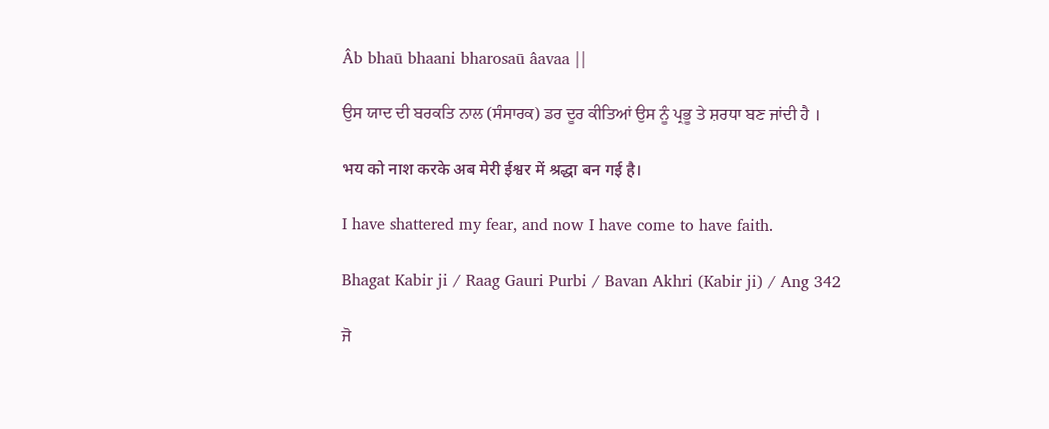Âb bhaū bhaani bharosaū âavaa ||

ਉਸ ਯਾਦ ਦੀ ਬਰਕਤਿ ਨਾਲ (ਸੰਸਾਰਕ) ਡਰ ਦੂਰ ਕੀਤਿਆਂ ਉਸ ਨੂੰ ਪ੍ਰਭੂ ਤੇ ਸ਼ਰਧਾ ਬਣ ਜਾਂਦੀ ਹੈ ।

भय को नाश करके अब मेरी ईश्वर में श्रद्धा बन गई है।

I have shattered my fear, and now I have come to have faith.

Bhagat Kabir ji / Raag Gauri Purbi / Bavan Akhri (Kabir ji) / Ang 342

ਜੋ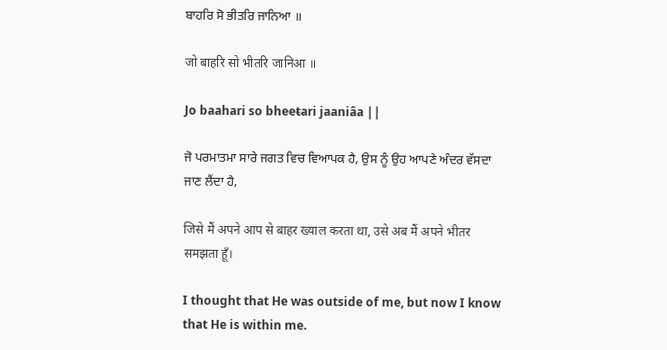ਬਾਹਰਿ ਸੋ ਭੀਤਰਿ ਜਾਨਿਆ ॥

जो बाहरि सो भीतरि जानिआ ॥

Jo baahari so bheeŧari jaaniâa ||

ਜੋ ਪਰਮਾਤਮਾ ਸਾਰੇ ਜਗਤ ਵਿਚ ਵਿਆਪਕ ਹੈ, ਉਸ ਨੂੰ ਉਹ ਆਪਣੇ ਅੰਦਰ ਵੱਸਦਾ ਜਾਣ ਲੈਂਦਾ ਹੈ,

जिसे मैं अपने आप से बाहर ख्याल करता था, उसे अब मैं अपने भीतर समझता हूँ।

I thought that He was outside of me, but now I know that He is within me.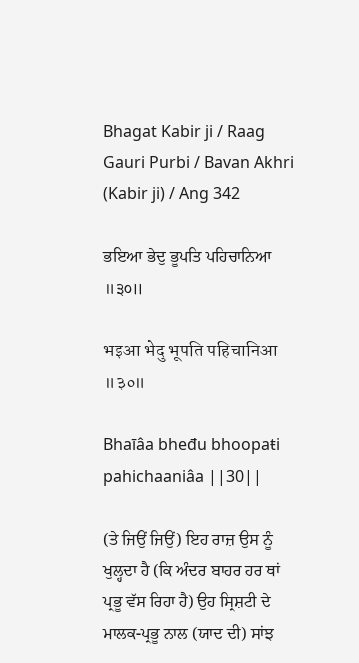Bhagat Kabir ji / Raag Gauri Purbi / Bavan Akhri (Kabir ji) / Ang 342

ਭਇਆ ਭੇਦੁ ਭੂਪਤਿ ਪਹਿਚਾਨਿਆ ॥੩੦॥

भइआ भेदु भूपति पहिचानिआ ॥३०॥

Bhaīâa bheđu bhoopaŧi pahichaaniâa ||30||

(ਤੇ ਜਿਉਂ ਜਿਉਂ) ਇਹ ਰਾਜ਼ ਉਸ ਨੂੰ ਖੁਲ੍ਹਦਾ ਹੈ (ਕਿ ਅੰਦਰ ਬਾਹਰ ਹਰ ਥਾਂ ਪ੍ਰਭੂ ਵੱਸ ਰਿਹਾ ਹੈ) ਉਹ ਸ੍ਰਿਸ਼ਟੀ ਦੇ ਮਾਲਕ-ਪ੍ਰਭੂ ਨਾਲ (ਯਾਦ ਦੀ) ਸਾਂਝ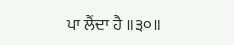ਪਾ ਲੈਂਦਾ ਹੈ ॥੩੦॥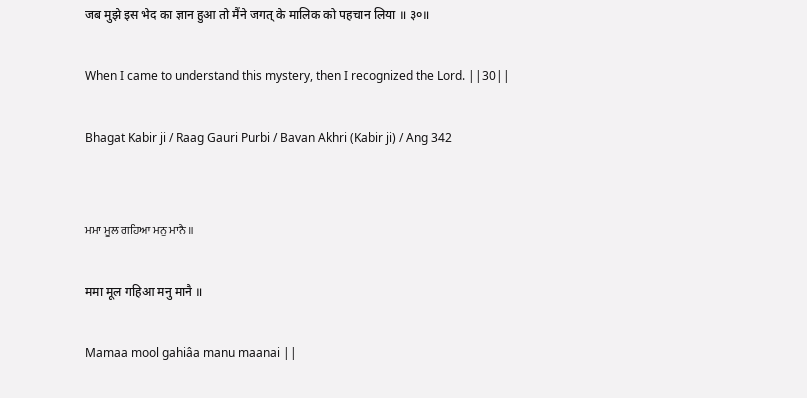जब मुझे इस भेद का ज्ञान हुआ तो मैंने जगत् के मालिक को पहचान लिया ॥ ३०॥

When I came to understand this mystery, then I recognized the Lord. ||30||

Bhagat Kabir ji / Raag Gauri Purbi / Bavan Akhri (Kabir ji) / Ang 342


ਮਮਾ ਮੂਲ ਗਹਿਆ ਮਨੁ ਮਾਨੈ ॥

ममा मूल गहिआ मनु मानै ॥

Mamaa mool gahiâa manu maanai ||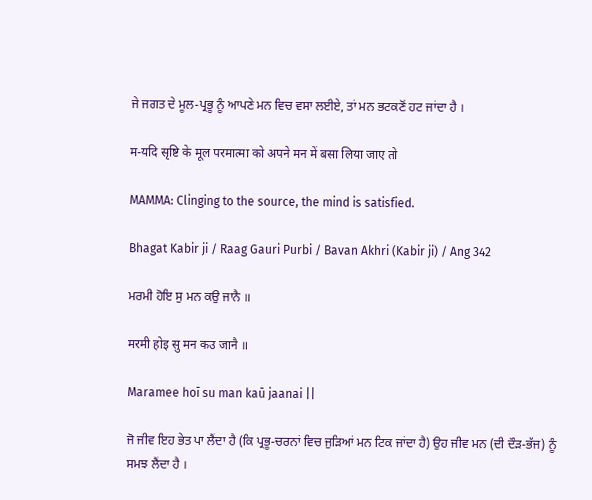ਜੇ ਜਗਤ ਦੇ ਮੂਲ-ਪ੍ਰਭੂ ਨੂੰ ਆਪਣੇ ਮਨ ਵਿਚ ਵਸਾ ਲਈਏ, ਤਾਂ ਮਨ ਭਟਕਣੋਂ ਹਟ ਜਾਂਦਾ ਹੈ ।

म-यदि सृष्टि के मूल परमात्मा को अपने मन में बसा लिया जाए तो

MAMMA: Clinging to the source, the mind is satisfied.

Bhagat Kabir ji / Raag Gauri Purbi / Bavan Akhri (Kabir ji) / Ang 342

ਮਰਮੀ ਹੋਇ ਸੁ ਮਨ ਕਉ ਜਾਨੈ ॥

मरमी होइ सु मन कउ जानै ॥

Maramee hoī su man kaū jaanai ||

ਜੋ ਜੀਵ ਇਹ ਭੇਤ ਪਾ ਲੈਂਦਾ ਹੈ (ਕਿ ਪ੍ਰਭੂ-ਚਰਨਾਂ ਵਿਚ ਜੁੜਿਆਂ ਮਨ ਟਿਕ ਜਾਂਦਾ ਹੈ) ਉਹ ਜੀਵ ਮਨ (ਦੀ ਦੌੜ-ਭੱਜ) ਨੂੰ ਸਮਝ ਲੈਂਦਾ ਹੈ ।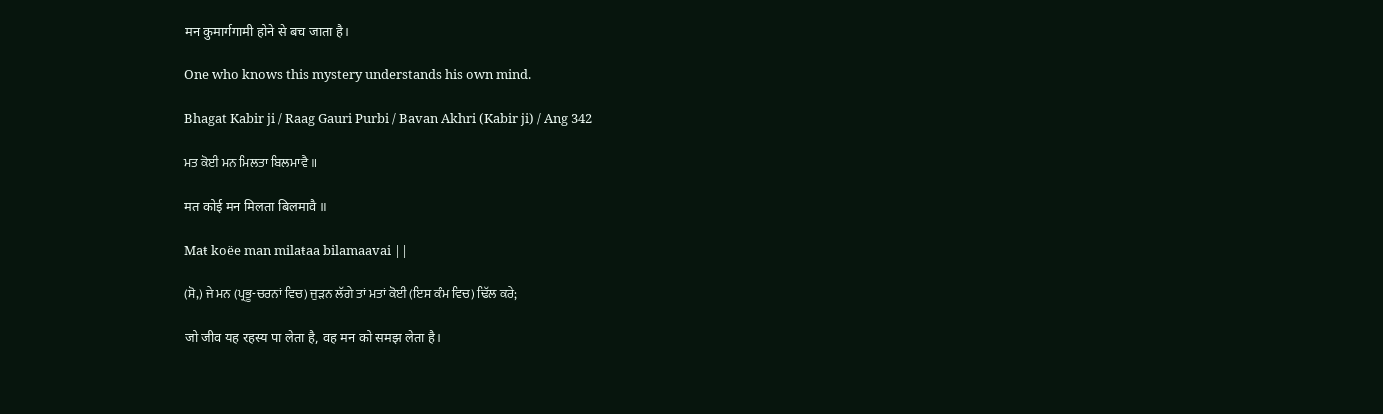मन कुमार्गगामी होने से बच जाता है।

One who knows this mystery understands his own mind.

Bhagat Kabir ji / Raag Gauri Purbi / Bavan Akhri (Kabir ji) / Ang 342

ਮਤ ਕੋਈ ਮਨ ਮਿਲਤਾ ਬਿਲਮਾਵੈ ॥

मत कोई मन मिलता बिलमावै ॥

Maŧ koëe man milaŧaa bilamaavai ||

(ਸੋ,) ਜੇ ਮਨ (ਪ੍ਰਭੂ-ਚਰਨਾਂ ਵਿਚ) ਜੁੜਨ ਲੱਗੇ ਤਾਂ ਮਤਾਂ ਕੋਈ (ਇਸ ਕੰਮ ਵਿਚ) ਢਿੱਲ ਕਰੇ;

जो जीव यह रहस्य पा लेता है, वह मन को समझ लेता है।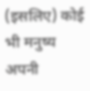(इसलिए) कोई भी मनुष्य अपनी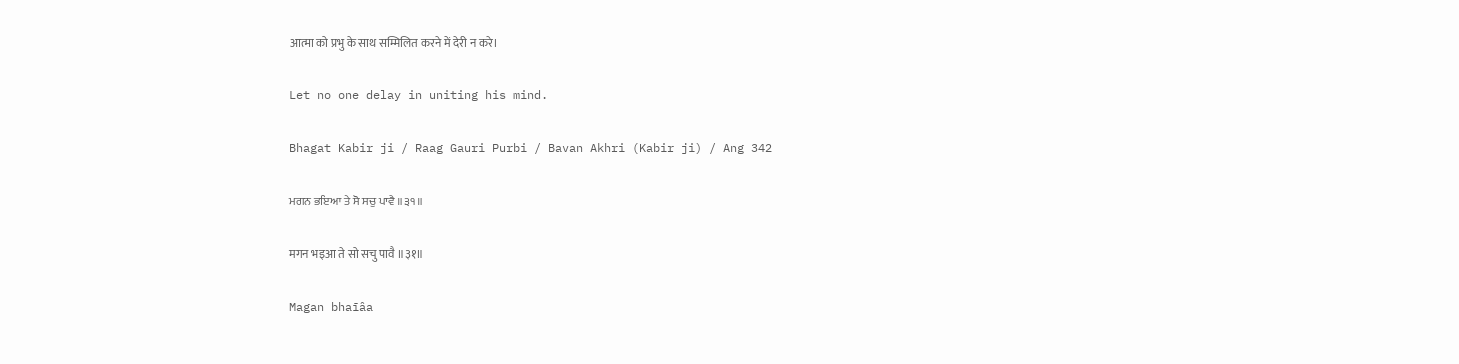आत्मा को प्रभु के साथ सम्मिलित करने में देरी न करे।

Let no one delay in uniting his mind.

Bhagat Kabir ji / Raag Gauri Purbi / Bavan Akhri (Kabir ji) / Ang 342

ਮਗਨ ਭਇਆ ਤੇ ਸੋ ਸਚੁ ਪਾਵੈ ॥੩੧॥

मगन भइआ ते सो सचु पावै ॥३१॥

Magan bhaīâa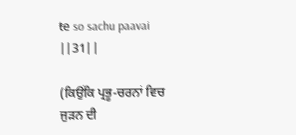ŧe so sachu paavai ||31||

(ਕਿਉਂਕਿ ਪ੍ਰਭੂ-ਚਰਨਾਂ ਵਿਚ ਜੁੜਨ ਦੀ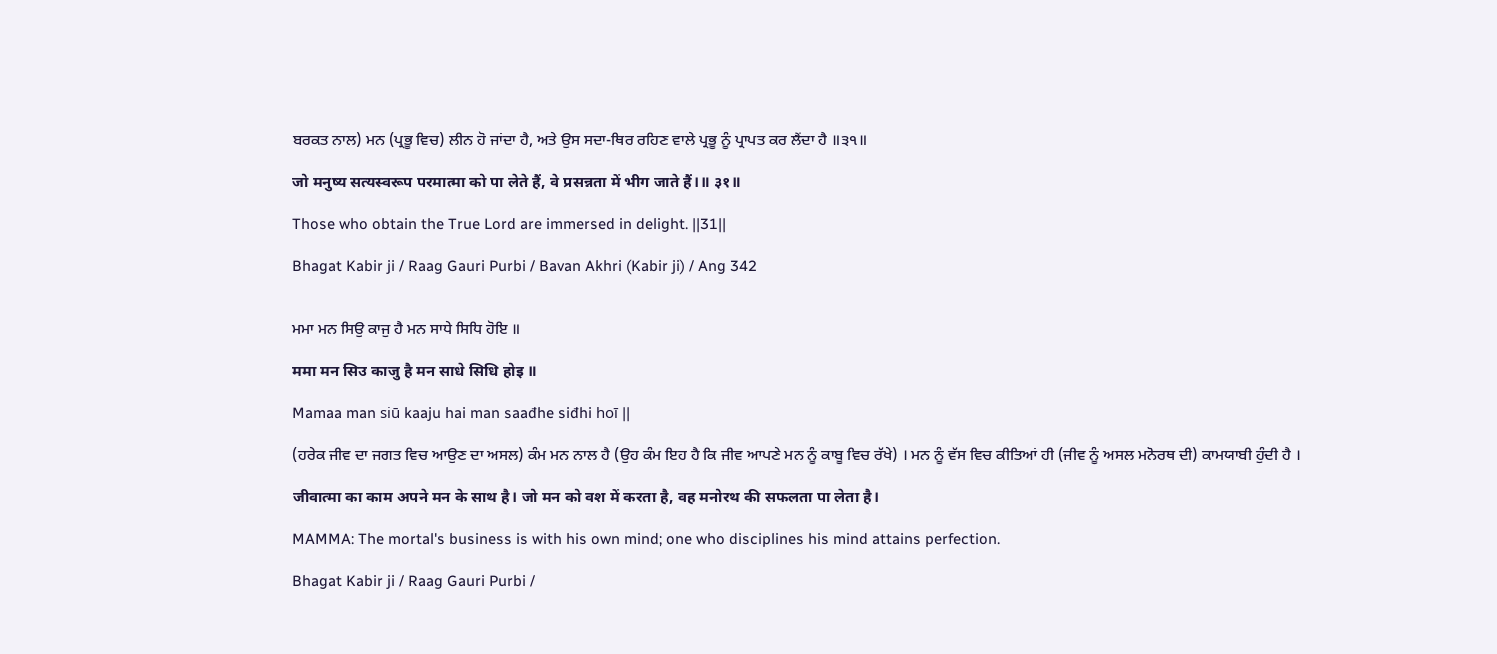ਬਰਕਤ ਨਾਲ) ਮਨ (ਪ੍ਰਭੂ ਵਿਚ) ਲੀਨ ਹੋ ਜਾਂਦਾ ਹੈ, ਅਤੇ ਉਸ ਸਦਾ-ਥਿਰ ਰਹਿਣ ਵਾਲੇ ਪ੍ਰਭੂ ਨੂੰ ਪ੍ਰਾਪਤ ਕਰ ਲੈਂਦਾ ਹੈ ॥੩੧॥

जो मनुष्य सत्यस्वरूप परमात्मा को पा लेते हैं, वे प्रसन्नता में भीग जाते हैं।॥ ३१॥

Those who obtain the True Lord are immersed in delight. ||31||

Bhagat Kabir ji / Raag Gauri Purbi / Bavan Akhri (Kabir ji) / Ang 342


ਮਮਾ ਮਨ ਸਿਉ ਕਾਜੁ ਹੈ ਮਨ ਸਾਧੇ ਸਿਧਿ ਹੋਇ ॥

ममा मन सिउ काजु है मन साधे सिधि होइ ॥

Mamaa man siū kaaju hai man saađhe siđhi hoī ||

(ਹਰੇਕ ਜੀਵ ਦਾ ਜਗਤ ਵਿਚ ਆਉਣ ਦਾ ਅਸਲ) ਕੰਮ ਮਨ ਨਾਲ ਹੈ (ਉਹ ਕੰਮ ਇਹ ਹੈ ਕਿ ਜੀਵ ਆਪਣੇ ਮਨ ਨੂੰ ਕਾਬੂ ਵਿਚ ਰੱਖੇ) । ਮਨ ਨੂੰ ਵੱਸ ਵਿਚ ਕੀਤਿਆਂ ਹੀ (ਜੀਵ ਨੂੰ ਅਸਲ ਮਨੋਰਥ ਦੀ) ਕਾਮਯਾਬੀ ਹੁੰਦੀ ਹੈ ।

जीवात्मा का काम अपने मन के साथ है। जो मन को वश में करता है, वह मनोरथ की सफलता पा लेता है।

MAMMA: The mortal's business is with his own mind; one who disciplines his mind attains perfection.

Bhagat Kabir ji / Raag Gauri Purbi /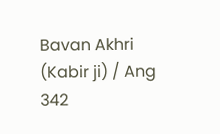Bavan Akhri (Kabir ji) / Ang 342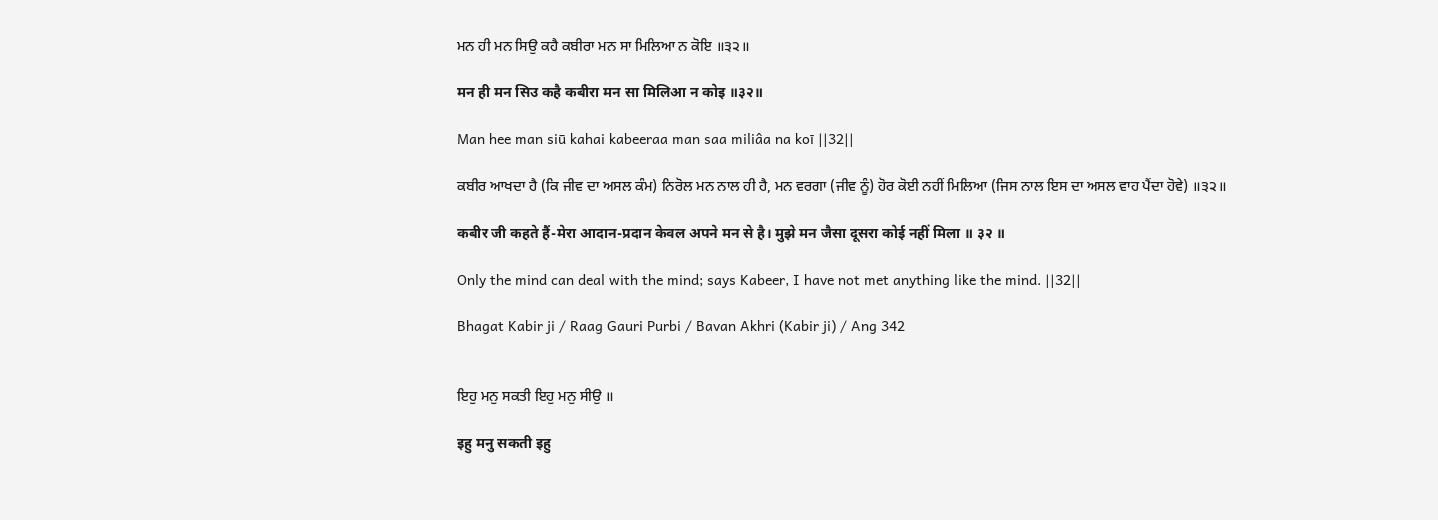ਮਨ ਹੀ ਮਨ ਸਿਉ ਕਹੈ ਕਬੀਰਾ ਮਨ ਸਾ ਮਿਲਿਆ ਨ ਕੋਇ ॥੩੨॥

मन ही मन सिउ कहै कबीरा मन सा मिलिआ न कोइ ॥३२॥

Man hee man siū kahai kabeeraa man saa miliâa na koī ||32||

ਕਬੀਰ ਆਖਦਾ ਹੈ (ਕਿ ਜੀਵ ਦਾ ਅਸਲ ਕੰਮ) ਨਿਰੋਲ ਮਨ ਨਾਲ ਹੀ ਹੈ, ਮਨ ਵਰਗਾ (ਜੀਵ ਨੂੰ) ਹੋਰ ਕੋਈ ਨਹੀਂ ਮਿਲਿਆ (ਜਿਸ ਨਾਲ ਇਸ ਦਾ ਅਸਲ ਵਾਹ ਪੈਂਦਾ ਹੋਵੇ) ॥੩੨॥

कबीर जी कहते हैं-मेरा आदान-प्रदान केवल अपने मन से है। मुझे मन जैसा दूसरा कोई नहीं मिला ॥ ३२ ॥

Only the mind can deal with the mind; says Kabeer, I have not met anything like the mind. ||32||

Bhagat Kabir ji / Raag Gauri Purbi / Bavan Akhri (Kabir ji) / Ang 342


ਇਹੁ ਮਨੁ ਸਕਤੀ ਇਹੁ ਮਨੁ ਸੀਉ ॥

इहु मनु सकती इहु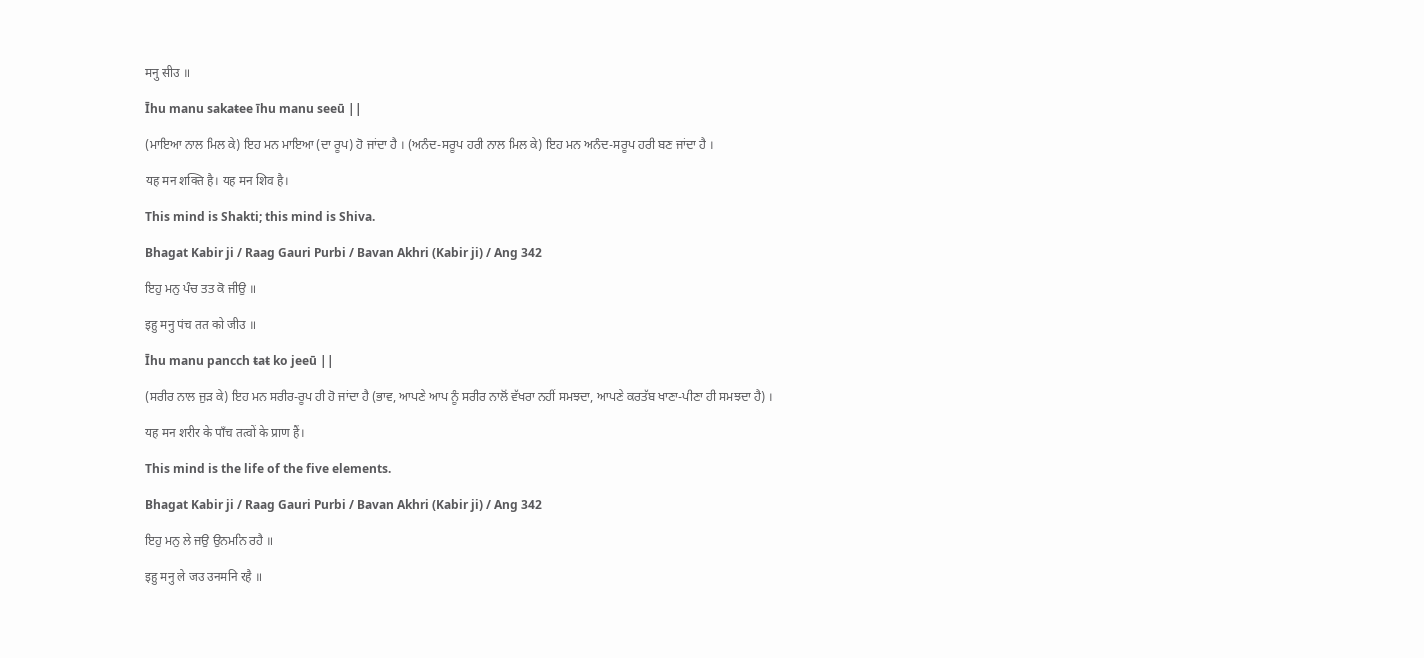मनु सीउ ॥

Īhu manu sakaŧee īhu manu seeū ||

(ਮਾਇਆ ਨਾਲ ਮਿਲ ਕੇ) ਇਹ ਮਨ ਮਾਇਆ (ਦਾ ਰੂਪ) ਹੋ ਜਾਂਦਾ ਹੈ । (ਅਨੰਦ-ਸਰੂਪ ਹਰੀ ਨਾਲ ਮਿਲ ਕੇ) ਇਹ ਮਨ ਅਨੰਦ-ਸਰੂਪ ਹਰੀ ਬਣ ਜਾਂਦਾ ਹੈ ।

यह मन शक्ति है। यह मन शिव है।

This mind is Shakti; this mind is Shiva.

Bhagat Kabir ji / Raag Gauri Purbi / Bavan Akhri (Kabir ji) / Ang 342

ਇਹੁ ਮਨੁ ਪੰਚ ਤਤ ਕੋ ਜੀਉ ॥

इहु मनु पंच तत को जीउ ॥

Īhu manu pancch ŧaŧ ko jeeū ||

(ਸਰੀਰ ਨਾਲ ਜੁੜ ਕੇ) ਇਹ ਮਨ ਸਰੀਰ-ਰੂਪ ਹੀ ਹੋ ਜਾਂਦਾ ਹੈ (ਭਾਵ, ਆਪਣੇ ਆਪ ਨੂੰ ਸਰੀਰ ਨਾਲੋਂ ਵੱਖਰਾ ਨਹੀਂ ਸਮਝਦਾ, ਆਪਣੇ ਕਰਤੱਬ ਖਾਣਾ-ਪੀਣਾ ਹੀ ਸਮਝਦਾ ਹੈ) ।

यह मन शरीर के पाँच तत्वों के प्राण हैं।

This mind is the life of the five elements.

Bhagat Kabir ji / Raag Gauri Purbi / Bavan Akhri (Kabir ji) / Ang 342

ਇਹੁ ਮਨੁ ਲੇ ਜਉ ਉਨਮਨਿ ਰਹੈ ॥

इहु मनु ले जउ उनमनि रहै ॥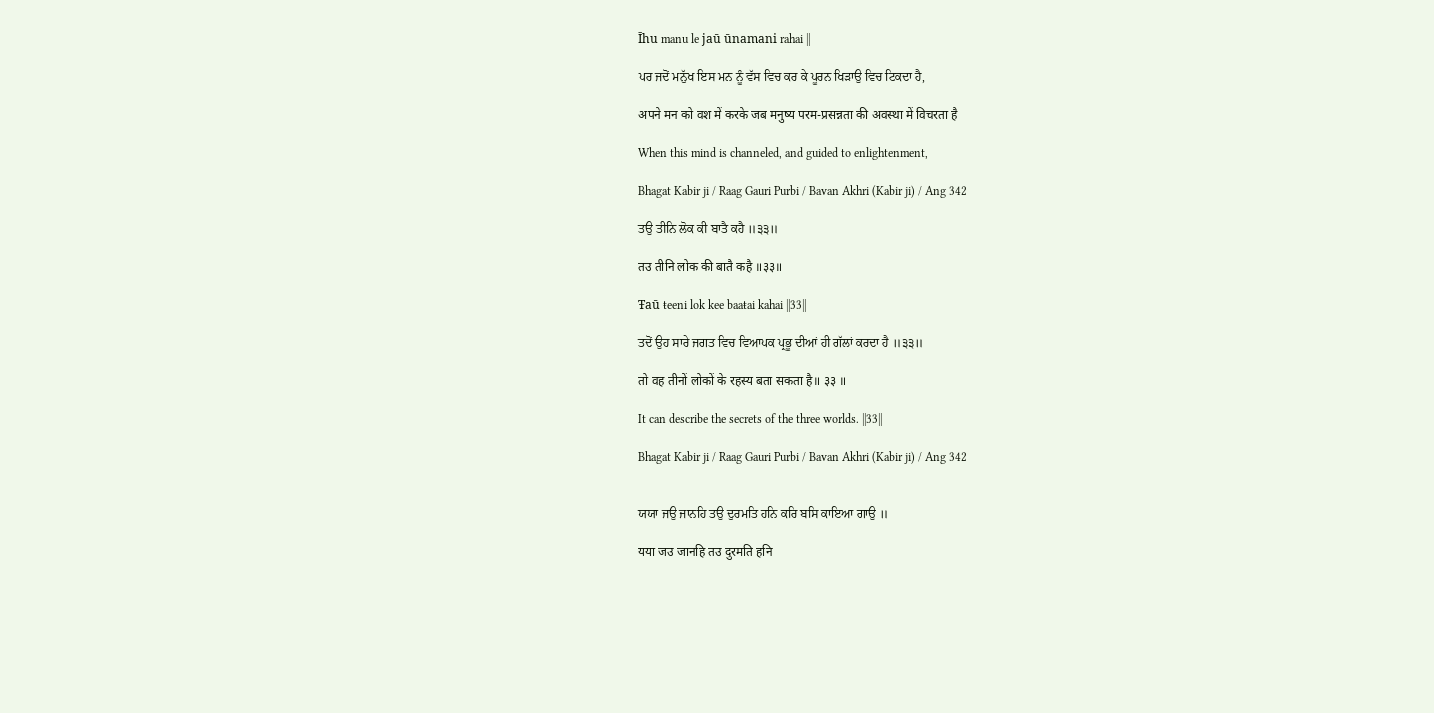Īhu manu le jaū ūnamani rahai ||

ਪਰ ਜਦੋਂ ਮਨੁੱਖ ਇਸ ਮਨ ਨੂੰ ਵੱਸ ਵਿਚ ਕਰ ਕੇ ਪੂਰਨ ਖਿੜਾਉ ਵਿਚ ਟਿਕਦਾ ਹੈ,

अपने मन को वश में करके जब मनुष्य परम-प्रसन्नता की अवस्था में विचरता है

When this mind is channeled, and guided to enlightenment,

Bhagat Kabir ji / Raag Gauri Purbi / Bavan Akhri (Kabir ji) / Ang 342

ਤਉ ਤੀਨਿ ਲੋਕ ਕੀ ਬਾਤੈ ਕਹੈ ॥੩੩॥

तउ तीनि लोक की बातै कहै ॥३३॥

Ŧaū ŧeeni lok kee baaŧai kahai ||33||

ਤਦੋਂ ਉਹ ਸਾਰੇ ਜਗਤ ਵਿਚ ਵਿਆਪਕ ਪ੍ਰਭੂ ਦੀਆਂ ਹੀ ਗੱਲਾਂ ਕਰਦਾ ਹੈ ॥੩੩॥

तो वह तीनों लोकों के रहस्य बता सकता है॥ ३३ ॥

It can describe the secrets of the three worlds. ||33||

Bhagat Kabir ji / Raag Gauri Purbi / Bavan Akhri (Kabir ji) / Ang 342


ਯਯਾ ਜਉ ਜਾਨਹਿ ਤਉ ਦੁਰਮਤਿ ਹਨਿ ਕਰਿ ਬਸਿ ਕਾਇਆ ਗਾਉ ॥

यया जउ जानहि तउ दुरमति हनि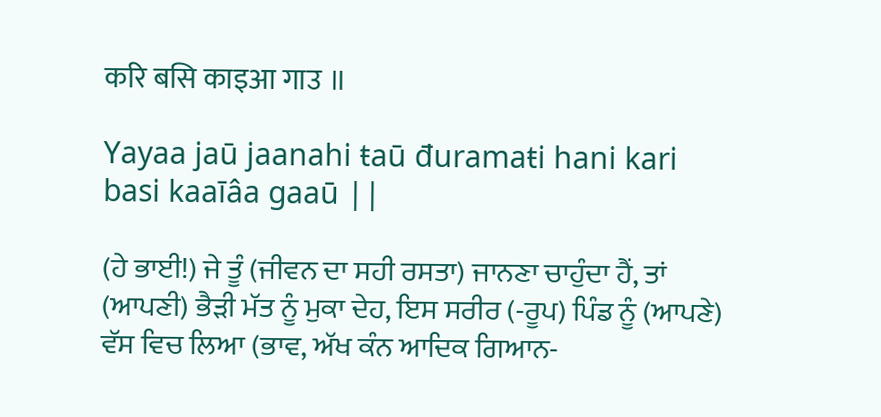करि बसि काइआ गाउ ॥

Yayaa jaū jaanahi ŧaū đuramaŧi hani kari basi kaaīâa gaaū ||

(ਹੇ ਭਾਈ!) ਜੇ ਤੂੰ (ਜੀਵਨ ਦਾ ਸਹੀ ਰਸਤਾ) ਜਾਨਣਾ ਚਾਹੁੰਦਾ ਹੈਂ, ਤਾਂ (ਆਪਣੀ) ਭੈੜੀ ਮੱਤ ਨੂੰ ਮੁਕਾ ਦੇਹ, ਇਸ ਸਰੀਰ (-ਰੂਪ) ਪਿੰਡ ਨੂੰ (ਆਪਣੇ) ਵੱਸ ਵਿਚ ਲਿਆ (ਭਾਵ, ਅੱਖ ਕੰਨ ਆਦਿਕ ਗਿਆਨ-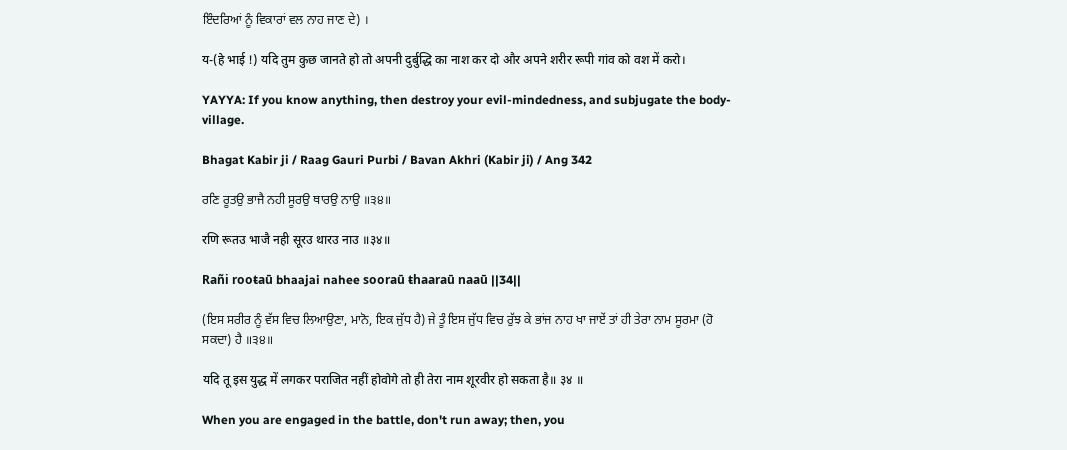ਇੰਦਰਿਆਂ ਨੂੰ ਵਿਕਾਰਾਂ ਵਲ ਨਾਹ ਜਾਣ ਦੇ) ।

य-(हे भाई !) यदि तुम कुछ जानते हो तो अपनी दुर्बुद्धि का नाश कर दो और अपने शरीर रूपी गांव को वश में करो।

YAYYA: If you know anything, then destroy your evil-mindedness, and subjugate the body-village.

Bhagat Kabir ji / Raag Gauri Purbi / Bavan Akhri (Kabir ji) / Ang 342

ਰਣਿ ਰੂਤਉ ਭਾਜੈ ਨਹੀ ਸੂਰਉ ਥਾਰਉ ਨਾਉ ॥੩੪॥

रणि रूतउ भाजै नही सूरउ थारउ नाउ ॥३४॥

Rañi rooŧaū bhaajai nahee sooraū ŧhaaraū naaū ||34||

(ਇਸ ਸਰੀਰ ਨੂੰ ਵੱਸ ਵਿਚ ਲਿਆਉਣਾ, ਮਾਨੋ, ਇਕ ਜੁੱਧ ਹੈ) ਜੇ ਤੂੰ ਇਸ ਜੁੱਧ ਵਿਚ ਰੁੱਝ ਕੇ ਭਾਂਜ ਨਾਹ ਖਾ ਜਾਏਂ ਤਾਂ ਹੀ ਤੇਰਾ ਨਾਮ ਸੂਰਮਾ (ਹੋ ਸਕਦਾ) ਹੈ ॥੩੪॥

यदि तू इस युद्ध में लगकर पराजित नहीं होवोगे तो ही तेरा नाम शूरवीर हो सकता है॥ ३४ ॥

When you are engaged in the battle, don't run away; then, you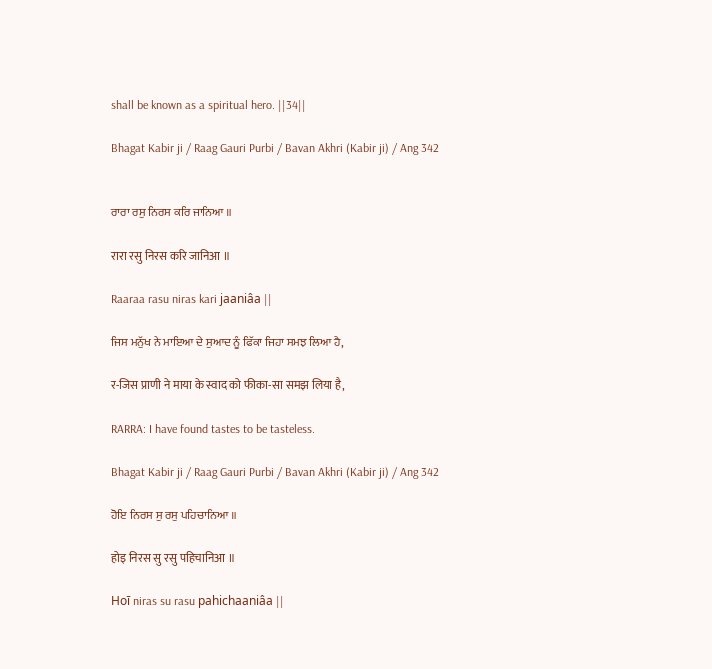shall be known as a spiritual hero. ||34||

Bhagat Kabir ji / Raag Gauri Purbi / Bavan Akhri (Kabir ji) / Ang 342


ਰਾਰਾ ਰਸੁ ਨਿਰਸ ਕਰਿ ਜਾਨਿਆ ॥

रारा रसु निरस करि जानिआ ॥

Raaraa rasu niras kari jaaniâa ||

ਜਿਸ ਮਨੁੱਖ ਨੇ ਮਾਇਆ ਦੇ ਸੁਆਦ ਨੂੰ ਫਿੱਕਾ ਜਿਹਾ ਸਮਝ ਲਿਆ ਹੈ,

र-जिस प्राणी ने माया के स्वाद को फीका-सा समझ लिया है,

RARRA: I have found tastes to be tasteless.

Bhagat Kabir ji / Raag Gauri Purbi / Bavan Akhri (Kabir ji) / Ang 342

ਹੋਇ ਨਿਰਸ ਸੁ ਰਸੁ ਪਹਿਚਾਨਿਆ ॥

होइ निरस सु रसु पहिचानिआ ॥

Hoī niras su rasu pahichaaniâa ||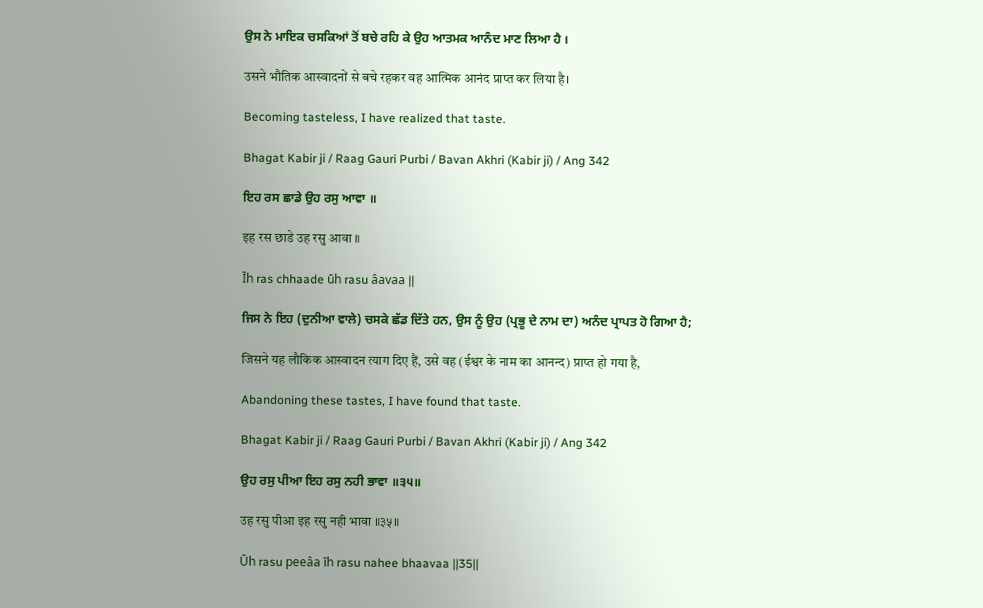ਉਸ ਨੇ ਮਾਇਕ ਚਸਕਿਆਂ ਤੋਂ ਬਚੇ ਰਹਿ ਕੇ ਉਹ ਆਤਮਕ ਆਨੰਦ ਮਾਣ ਲਿਆ ਹੈ ।

उसने भौतिक आस्वादनों से बचे रहकर वह आत्मिक आनंद प्राप्त कर लिया है।

Becoming tasteless, I have realized that taste.

Bhagat Kabir ji / Raag Gauri Purbi / Bavan Akhri (Kabir ji) / Ang 342

ਇਹ ਰਸ ਛਾਡੇ ਉਹ ਰਸੁ ਆਵਾ ॥

इह रस छाडे उह रसु आवा ॥

Īh ras chhaade ūh rasu âavaa ||

ਜਿਸ ਨੇ ਇਹ (ਦੁਨੀਆ ਵਾਲੇ) ਚਸਕੇ ਛੱਡ ਦਿੱਤੇ ਹਨ, ਉਸ ਨੂੰ ਉਹ (ਪ੍ਰਭੂ ਦੇ ਨਾਮ ਦਾ) ਅਨੰਦ ਪ੍ਰਾਪਤ ਹੋ ਗਿਆ ਹੈ;

जिसने यह लौकिक आस्वादन त्याग दिए हैं, उसे वह (ईश्वर के नाम का आनन्द) प्राप्त हो गया है,

Abandoning these tastes, I have found that taste.

Bhagat Kabir ji / Raag Gauri Purbi / Bavan Akhri (Kabir ji) / Ang 342

ਉਹ ਰਸੁ ਪੀਆ ਇਹ ਰਸੁ ਨਹੀ ਭਾਵਾ ॥੩੫॥

उह रसु पीआ इह रसु नही भावा ॥३५॥

Ūh rasu peeâa īh rasu nahee bhaavaa ||35||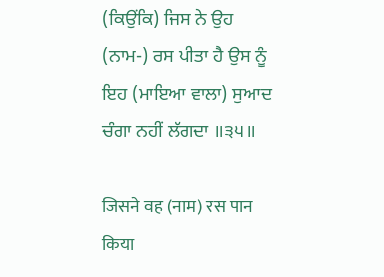(ਕਿਉਂਕਿ) ਜਿਸ ਨੇ ਉਹ (ਨਾਮ-) ਰਸ ਪੀਤਾ ਹੈ ਉਸ ਨੂੰ ਇਹ (ਮਾਇਆ ਵਾਲਾ) ਸੁਆਦ ਚੰਗਾ ਨਹੀਂ ਲੱਗਦਾ ॥੩੫॥

जिसने वह (नाम) रस पान किया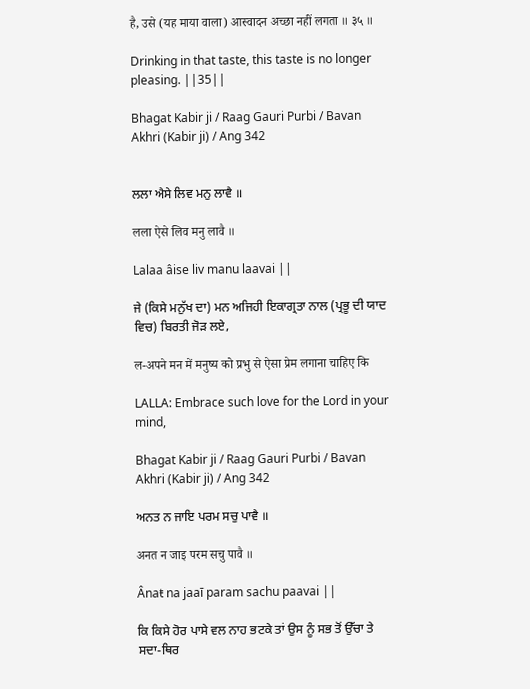है, उसे (यह माया वाला) आस्वादन अच्छा नहीं लगता ॥ ३५ ॥

Drinking in that taste, this taste is no longer pleasing. ||35||

Bhagat Kabir ji / Raag Gauri Purbi / Bavan Akhri (Kabir ji) / Ang 342


ਲਲਾ ਐਸੇ ਲਿਵ ਮਨੁ ਲਾਵੈ ॥

लला ऐसे लिव मनु लावै ॥

Lalaa âise liv manu laavai ||

ਜੇ (ਕਿਸੇ ਮਨੁੱਖ ਦਾ) ਮਨ ਅਜਿਹੀ ਇਕਾਗ੍ਰਤਾ ਨਾਲ (ਪ੍ਰਭੂ ਦੀ ਯਾਦ ਵਿਚ) ਬਿਰਤੀ ਜੋੜ ਲਏ,

ल-अपने मन में मनुष्य को प्रभु से ऐसा प्रेम लगाना चाहिए कि

LALLA: Embrace such love for the Lord in your mind,

Bhagat Kabir ji / Raag Gauri Purbi / Bavan Akhri (Kabir ji) / Ang 342

ਅਨਤ ਨ ਜਾਇ ਪਰਮ ਸਚੁ ਪਾਵੈ ॥

अनत न जाइ परम सचु पावै ॥

Ânaŧ na jaaī param sachu paavai ||

ਕਿ ਕਿਸੇ ਹੋਰ ਪਾਸੇ ਵਲ ਨਾਹ ਭਟਕੇ ਤਾਂ ਉਸ ਨੂੰ ਸਭ ਤੋਂ ਉੱਚਾ ਤੇ ਸਦਾ-ਥਿਰ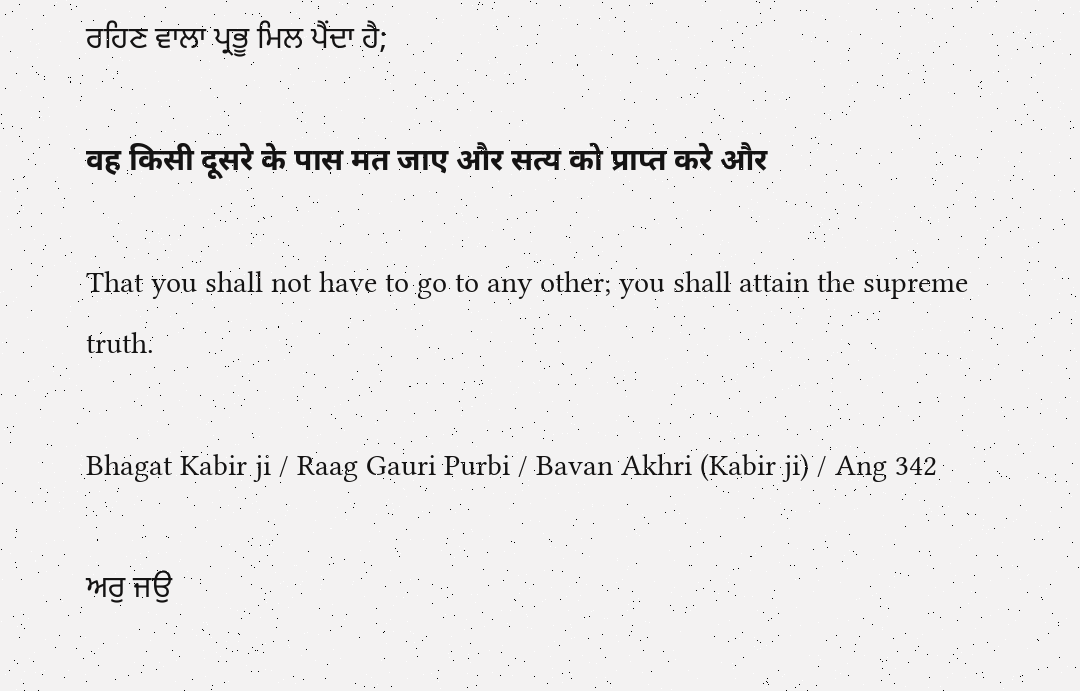ਰਹਿਣ ਵਾਲਾ ਪ੍ਰਭੂ ਮਿਲ ਪੈਂਦਾ ਹੈ;

वह किसी दूसरे के पास मत जाए और सत्य को प्राप्त करे और

That you shall not have to go to any other; you shall attain the supreme truth.

Bhagat Kabir ji / Raag Gauri Purbi / Bavan Akhri (Kabir ji) / Ang 342

ਅਰੁ ਜਉ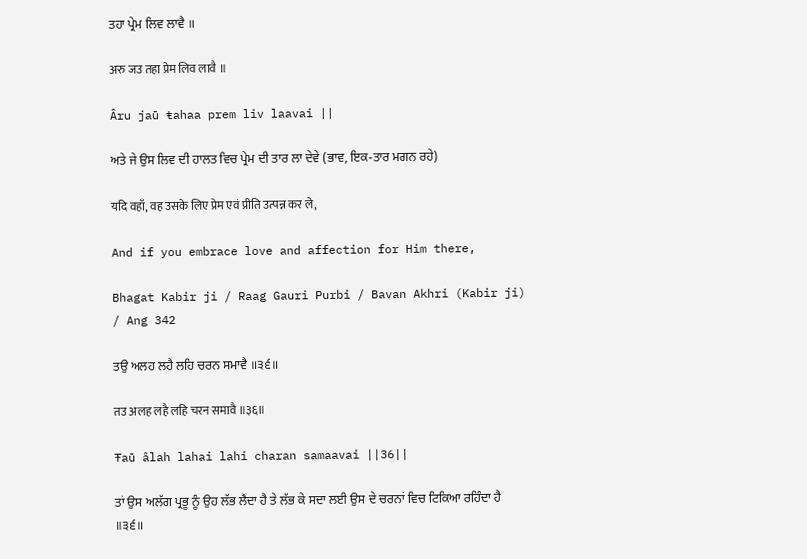ਤਹਾ ਪ੍ਰੇਮ ਲਿਵ ਲਾਵੈ ॥

अरु जउ तहा प्रेम लिव लावै ॥

Âru jaū ŧahaa prem liv laavai ||

ਅਤੇ ਜੇ ਉਸ ਲਿਵ ਦੀ ਹਾਲਤ ਵਿਚ ਪ੍ਰੇਮ ਦੀ ਤਾਰ ਲਾ ਦੇਵੇ (ਭਾਵ, ਇਕ-ਤਾਰ ਮਗਨ ਰਹੇ)

यदि वहाँ, वह उसके लिए प्रेम एवं प्रीति उत्पन्न कर ले,

And if you embrace love and affection for Him there,

Bhagat Kabir ji / Raag Gauri Purbi / Bavan Akhri (Kabir ji) / Ang 342

ਤਉ ਅਲਹ ਲਹੈ ਲਹਿ ਚਰਨ ਸਮਾਵੈ ॥੩੬॥

तउ अलह लहै लहि चरन समावै ॥३६॥

Ŧaū âlah lahai lahi charan samaavai ||36||

ਤਾਂ ਉਸ ਅਲੱਗ ਪ੍ਰਭੂ ਨੂੰ ਉਹ ਲੱਭ ਲੈਂਦਾ ਹੈ ਤੇ ਲੱਭ ਕੇ ਸਦਾ ਲਈ ਉਸ ਦੇ ਚਰਨਾਂ ਵਿਚ ਟਿਕਿਆ ਰਹਿੰਦਾ ਹੈ ॥੩੬॥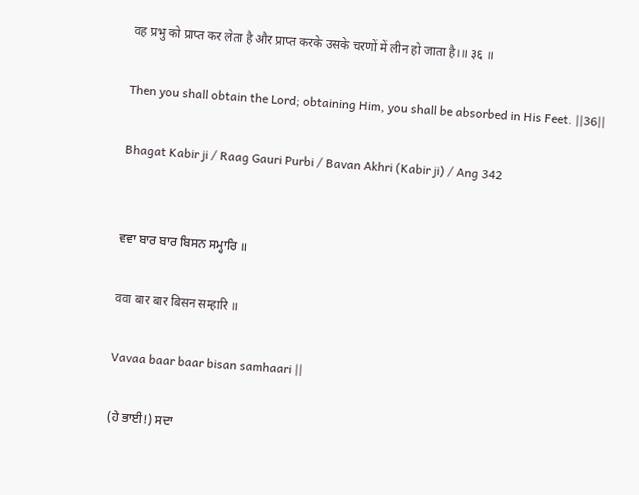वह प्रभु को प्राप्त कर लेता है और प्राप्त करके उसके चरणों में लीन हो जाता है।॥ ३६ ॥

Then you shall obtain the Lord; obtaining Him, you shall be absorbed in His Feet. ||36||

Bhagat Kabir ji / Raag Gauri Purbi / Bavan Akhri (Kabir ji) / Ang 342


ਵਵਾ ਬਾਰ ਬਾਰ ਬਿਸਨ ਸਮ੍ਹਾਰਿ ॥

ववा बार बार बिसन सम्हारि ॥

Vavaa baar baar bisan samhaari ||

(ਹੇ ਭਾਈ!) ਸਦਾ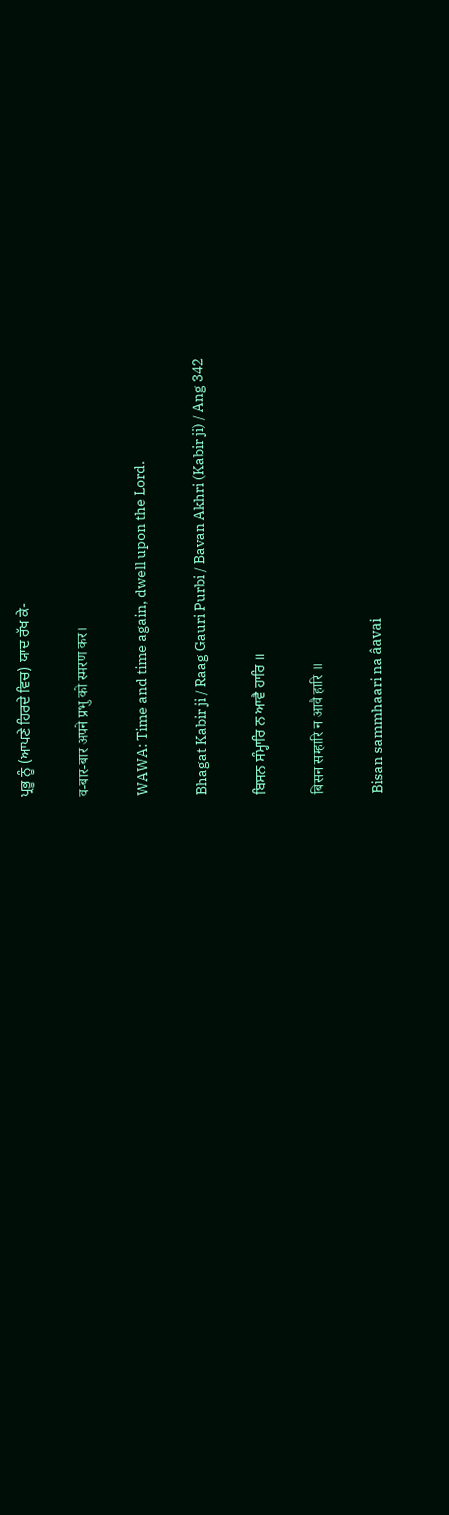ਪ੍ਰਭੂ ਨੂੰ (ਆਪਣੇ ਹਿਰਦੇ ਵਿਚ) ਯਾਦ ਰੱਖ ਕੇ-

व-बार-बार अपने प्रभु को स्मरण कर।

WAWA: Time and time again, dwell upon the Lord.

Bhagat Kabir ji / Raag Gauri Purbi / Bavan Akhri (Kabir ji) / Ang 342

ਬਿਸਨ ਸੰਮ੍ਹਾਰਿ ਨ ਆਵੈ ਹਾਰਿ ॥

बिसन सम्हारि न आवै हारि ॥

Bisan sammhaari na âavai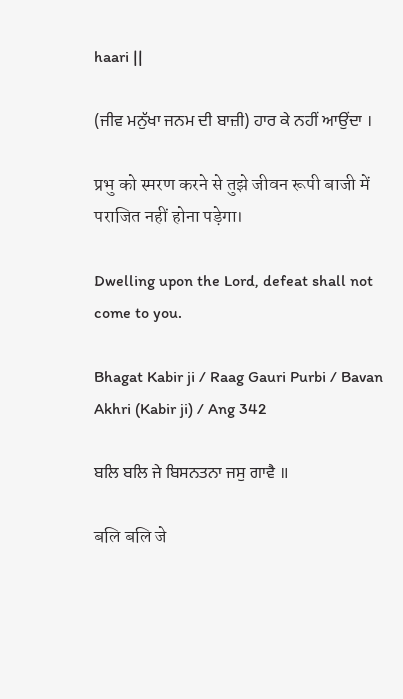haari ||

(ਜੀਵ ਮਨੁੱਖਾ ਜਨਮ ਦੀ ਬਾਜ਼ੀ) ਹਾਰ ਕੇ ਨਹੀਂ ਆਉਂਦਾ ।

प्रभु को स्मरण करने से तुझे जीवन रूपी बाजी में पराजित नहीं होना पड़ेगा।

Dwelling upon the Lord, defeat shall not come to you.

Bhagat Kabir ji / Raag Gauri Purbi / Bavan Akhri (Kabir ji) / Ang 342

ਬਲਿ ਬਲਿ ਜੇ ਬਿਸਨਤਨਾ ਜਸੁ ਗਾਵੈ ॥

बलि बलि जे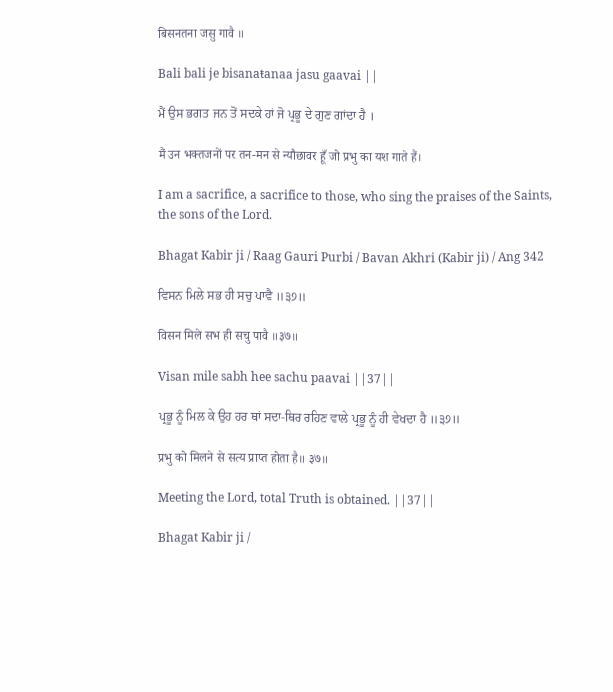बिसनतना जसु गावै ॥

Bali bali je bisanaŧanaa jasu gaavai ||

ਮੈਂ ਉਸ ਭਗਤ ਜਨ ਤੋਂ ਸਦਕੇ ਹਾਂ ਜੋ ਪ੍ਰਭੂ ਦੇ ਗੁਣ ਗਾਂਦਾ ਹੈ ।

मैं उन भक्तजनों पर तन-मन से न्यौछावर हूँ जो प्रभु का यश गाते हैं।

I am a sacrifice, a sacrifice to those, who sing the praises of the Saints, the sons of the Lord.

Bhagat Kabir ji / Raag Gauri Purbi / Bavan Akhri (Kabir ji) / Ang 342

ਵਿਸਨ ਮਿਲੇ ਸਭ ਹੀ ਸਚੁ ਪਾਵੈ ॥੩੭॥

विसन मिले सभ ही सचु पावै ॥३७॥

Visan mile sabh hee sachu paavai ||37||

ਪ੍ਰਭੂ ਨੂੰ ਮਿਲ ਕੇ ਉਹ ਹਰ ਥਾਂ ਸਦਾ-ਥਿਰ ਰਹਿਣ ਵਾਲੇ ਪ੍ਰਭੂ ਨੂੰ ਹੀ ਵੇਖਦਾ ਹੈ ॥੩੭॥

प्रभु को मिलने से सत्य प्राप्त होता है॥ ३७॥

Meeting the Lord, total Truth is obtained. ||37||

Bhagat Kabir ji /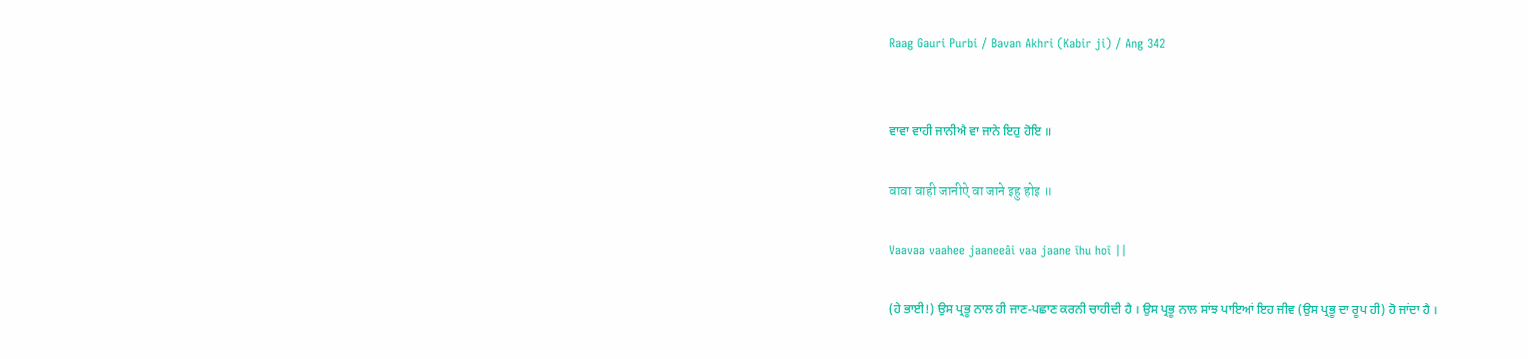Raag Gauri Purbi / Bavan Akhri (Kabir ji) / Ang 342


ਵਾਵਾ ਵਾਹੀ ਜਾਨੀਐ ਵਾ ਜਾਨੇ ਇਹੁ ਹੋਇ ॥

वावा वाही जानीऐ वा जाने इहु होइ ॥

Vaavaa vaahee jaaneeâi vaa jaane īhu hoī ||

(ਹੇ ਭਾਈ!) ਉਸ ਪ੍ਰਭੂ ਨਾਲ ਹੀ ਜਾਣ-ਪਛਾਣ ਕਰਨੀ ਚਾਹੀਦੀ ਹੈ । ਉਸ ਪ੍ਰਭੂ ਨਾਲ ਸਾਂਝ ਪਾਇਆਂ ਇਹ ਜੀਵ (ਉਸ ਪ੍ਰਭੂ ਦਾ ਰੂਪ ਹੀ) ਹੋ ਜਾਂਦਾ ਹੈ ।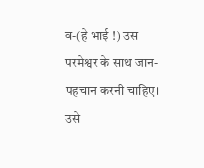व-(हे भाई !) उस परमेश्वर के साथ जान-पहचान करनी चाहिए। उसे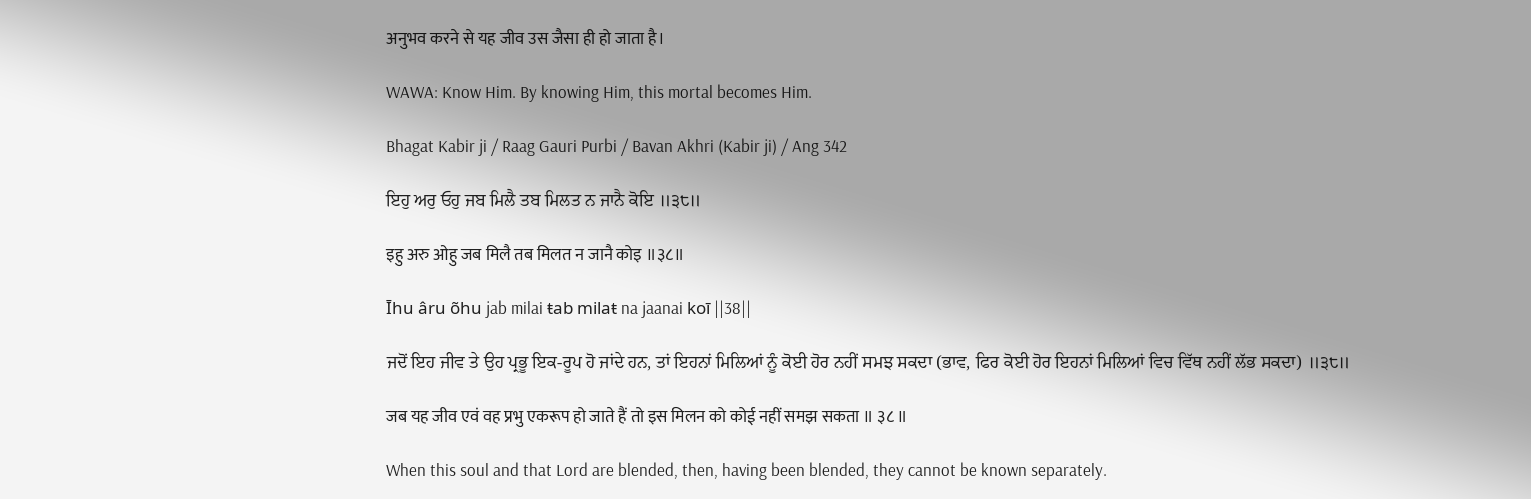अनुभव करने से यह जीव उस जैसा ही हो जाता है।

WAWA: Know Him. By knowing Him, this mortal becomes Him.

Bhagat Kabir ji / Raag Gauri Purbi / Bavan Akhri (Kabir ji) / Ang 342

ਇਹੁ ਅਰੁ ਓਹੁ ਜਬ ਮਿਲੈ ਤਬ ਮਿਲਤ ਨ ਜਾਨੈ ਕੋਇ ॥੩੮॥

इहु अरु ओहु जब मिलै तब मिलत न जानै कोइ ॥३८॥

Īhu âru õhu jab milai ŧab milaŧ na jaanai koī ||38||

ਜਦੋਂ ਇਹ ਜੀਵ ਤੇ ਉਹ ਪ੍ਰਭੂ ਇਕ-ਰੂਪ ਹੋ ਜਾਂਦੇ ਹਨ, ਤਾਂ ਇਹਨਾਂ ਮਿਲਿਆਂ ਨੂੰ ਕੋਈ ਹੋਰ ਨਹੀਂ ਸਮਝ ਸਕਦਾ (ਭਾਵ, ਫਿਰ ਕੋਈ ਹੋਰ ਇਹਨਾਂ ਮਿਲਿਆਂ ਵਿਚ ਵਿੱਥ ਨਹੀਂ ਲੱਭ ਸਕਦਾ) ॥੩੮॥

जब यह जीव एवं वह प्रभु एकरूप हो जाते हैं तो इस मिलन को कोई नहीं समझ सकता ॥ ३८ ॥

When this soul and that Lord are blended, then, having been blended, they cannot be known separately.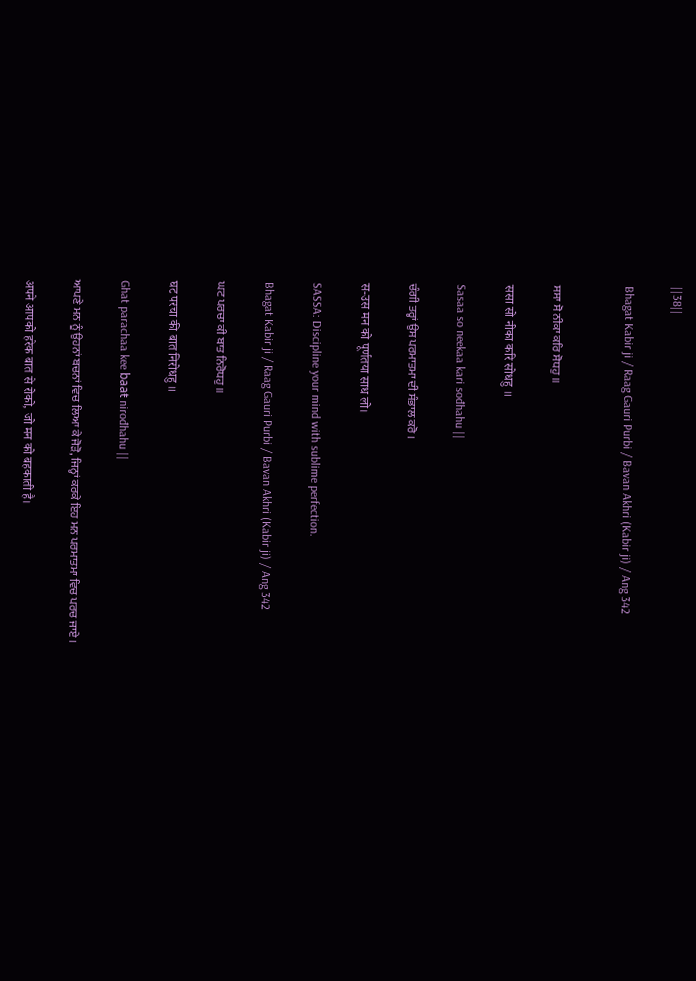||38||

Bhagat Kabir ji / Raag Gauri Purbi / Bavan Akhri (Kabir ji) / Ang 342


ਸਸਾ ਸੋ ਨੀਕਾ ਕਰਿ ਸੋਧਹੁ ॥

ससा सो नीका करि सोधहु ॥

Sasaa so neekaa kari sođhahu ||

ਚੰਗੀ ਤਰ੍ਹਾਂ ਉਸ ਪਰਮਾਤਮਾ ਦੀ ਸੰਭਾਲ ਕਰੋ ।

स-उस मन को पूर्णतया साध लो।

SASSA: Discipline your mind with sublime perfection.

Bhagat Kabir ji / Raag Gauri Purbi / Bavan Akhri (Kabir ji) / Ang 342

ਘਟ ਪਰਚਾ ਕੀ ਬਾਤ ਨਿਰੋਧਹੁ ॥

घट परचा की बात निरोधहु ॥

Ghat parachaa kee baaŧ nirođhahu ||

ਆਪਣੇ ਮਨ ਨੂੰ ਉਹਨਾਂ ਬਚਨਾਂ ਵਿਚ ਲਿਆ ਕੇ ਜੋੜੋ, ਜਿਨ੍ਹਾਂ ਕਰਕੇ ਇਹ ਮਨ ਪਰਮਾਤਮਾ ਵਿਚ ਪਰਚ ਜਾਏ ।

अपने आपको हरेक बात से रोको, जो मन को बहकाती है।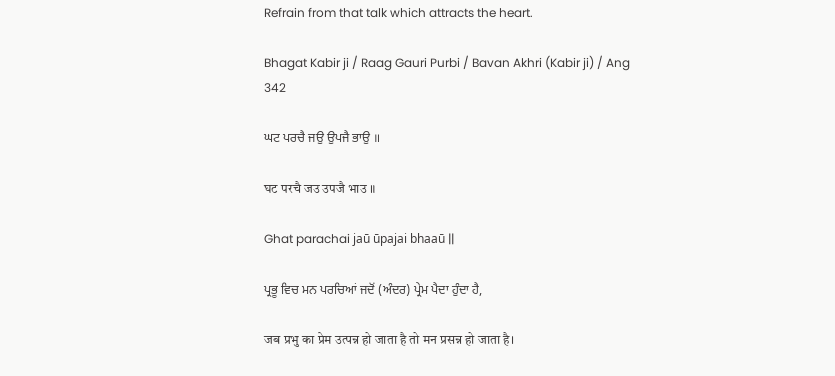Refrain from that talk which attracts the heart.

Bhagat Kabir ji / Raag Gauri Purbi / Bavan Akhri (Kabir ji) / Ang 342

ਘਟ ਪਰਚੈ ਜਉ ਉਪਜੈ ਭਾਉ ॥

घट परचै जउ उपजै भाउ ॥

Ghat parachai jaū ūpajai bhaaū ||

ਪ੍ਰਭੂ ਵਿਚ ਮਨ ਪਰਚਿਆਂ ਜਦੋਂ (ਅੰਦਰ) ਪ੍ਰੇਮ ਪੈਦਾ ਹੁੰਦਾ ਹੈ,

जब प्रभु का प्रेम उत्पन्न हो जाता है तो मन प्रसन्न हो जाता है।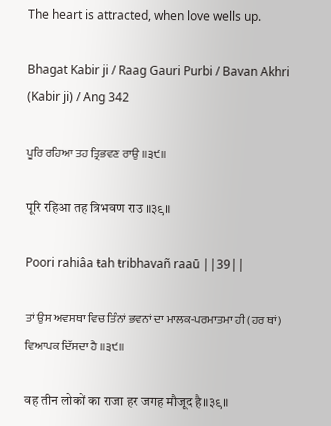The heart is attracted, when love wells up.

Bhagat Kabir ji / Raag Gauri Purbi / Bavan Akhri (Kabir ji) / Ang 342

ਪੂਰਿ ਰਹਿਆ ਤਹ ਤ੍ਰਿਭਵਣ ਰਾਉ ॥੩੯॥

पूरि रहिआ तह त्रिभवण राउ ॥३९॥

Poori rahiâa ŧah ŧribhavañ raaū ||39||

ਤਾਂ ਉਸ ਅਵਸਥਾ ਵਿਚ ਤਿੰਨਾਂ ਭਵਨਾਂ ਦਾ ਮਾਲਕ-ਪਰਮਾਤਮਾ ਹੀ (ਹਰ ਥਾਂ) ਵਿਆਪਕ ਦਿੱਸਦਾ ਹੈ ॥੩੯॥

वह तीन लोकों का राजा हर जगह मौजूद है॥३९॥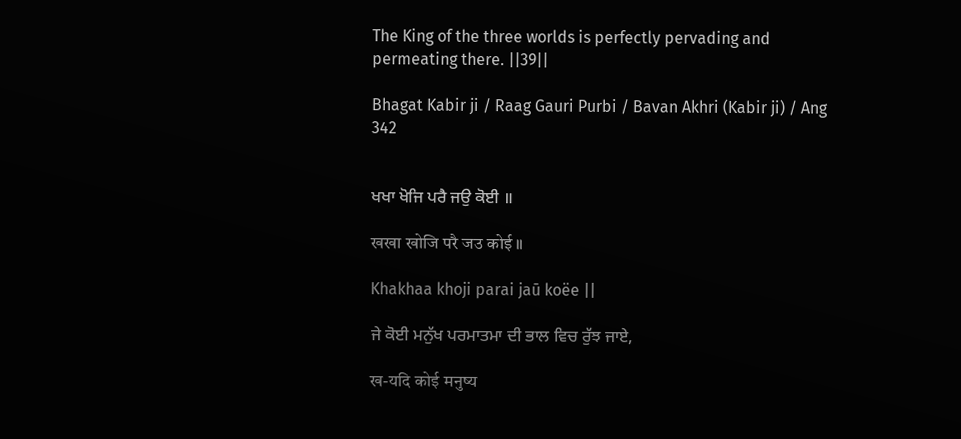The King of the three worlds is perfectly pervading and permeating there. ||39||

Bhagat Kabir ji / Raag Gauri Purbi / Bavan Akhri (Kabir ji) / Ang 342


ਖਖਾ ਖੋਜਿ ਪਰੈ ਜਉ ਕੋਈ ॥

खखा खोजि परै जउ कोई ॥

Khakhaa khoji parai jaū koëe ||

ਜੇ ਕੋਈ ਮਨੁੱਖ ਪਰਮਾਤਮਾ ਦੀ ਭਾਲ ਵਿਚ ਰੁੱਝ ਜਾਏ,

ख-यदि कोई मनुष्य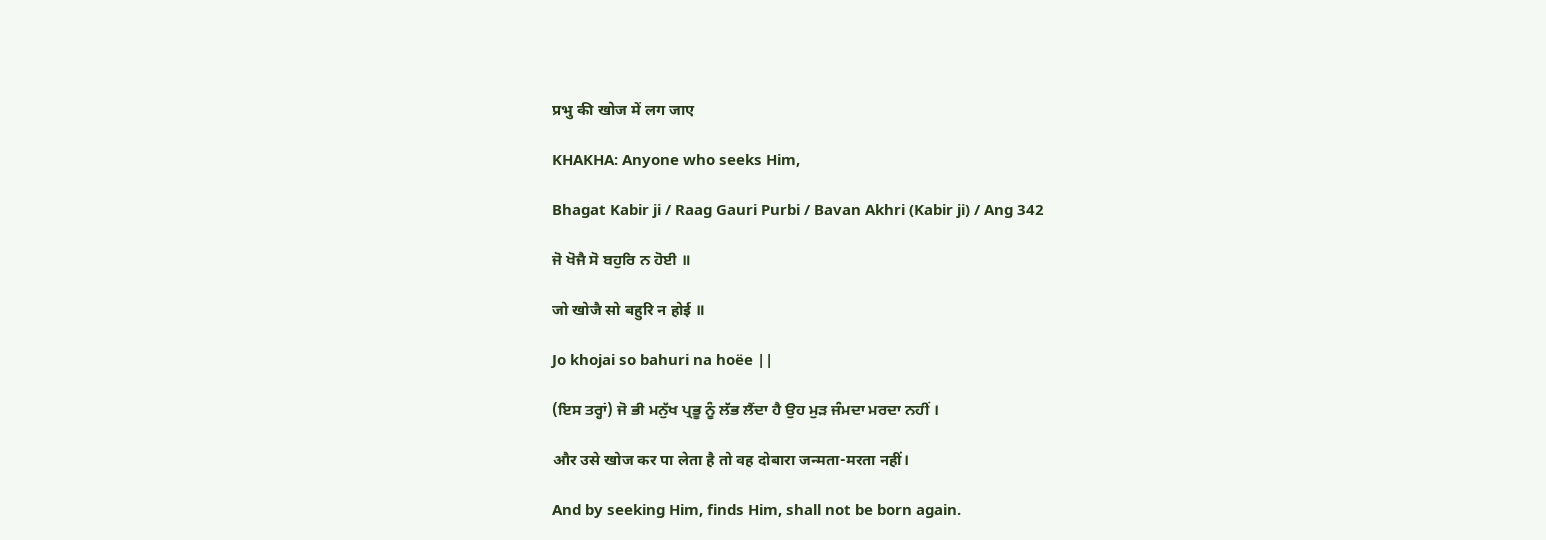प्रभु की खोज में लग जाए

KHAKHA: Anyone who seeks Him,

Bhagat Kabir ji / Raag Gauri Purbi / Bavan Akhri (Kabir ji) / Ang 342

ਜੋ ਖੋਜੈ ਸੋ ਬਹੁਰਿ ਨ ਹੋਈ ॥

जो खोजै सो बहुरि न होई ॥

Jo khojai so bahuri na hoëe ||

(ਇਸ ਤਰ੍ਹਾਂ) ਜੋ ਭੀ ਮਨੁੱਖ ਪ੍ਰਭੂ ਨੂੰ ਲੱਭ ਲੈਂਦਾ ਹੈ ਉਹ ਮੁੜ ਜੰਮਦਾ ਮਰਦਾ ਨਹੀਂ ।

और उसे खोज कर पा लेता है तो वह दोबारा जन्मता-मरता नहीं।

And by seeking Him, finds Him, shall not be born again.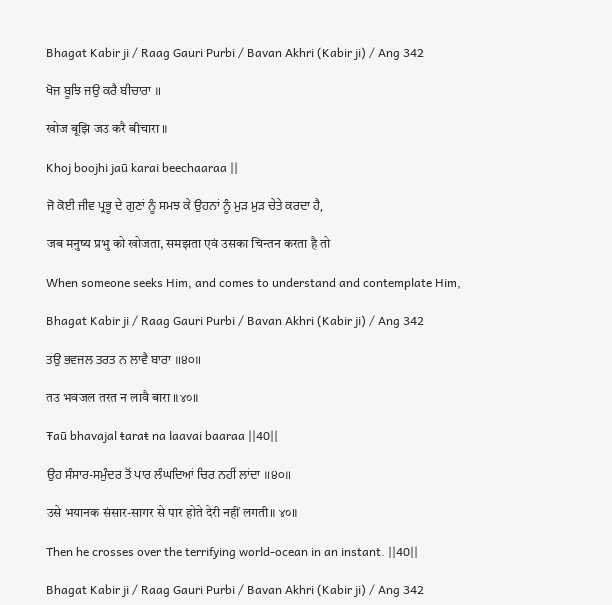Bhagat Kabir ji / Raag Gauri Purbi / Bavan Akhri (Kabir ji) / Ang 342

ਖੋਜ ਬੂਝਿ ਜਉ ਕਰੈ ਬੀਚਾਰਾ ॥

खोज बूझि जउ करै बीचारा ॥

Khoj boojhi jaū karai beechaaraa ||

ਜੋ ਕੋਈ ਜੀਵ ਪ੍ਰਭੂ ਦੇ ਗੁਣਾਂ ਨੂੰ ਸਮਝ ਕੇ ਉਹਨਾਂ ਨੂੰ ਮੁੜ ਮੁੜ ਚੇਤੇ ਕਰਦਾ ਹੈ,

जब मनुष्य प्रभु को खोजता, समझता एवं उसका चिन्तन करता है तो

When someone seeks Him, and comes to understand and contemplate Him,

Bhagat Kabir ji / Raag Gauri Purbi / Bavan Akhri (Kabir ji) / Ang 342

ਤਉ ਭਵਜਲ ਤਰਤ ਨ ਲਾਵੈ ਬਾਰਾ ॥੪੦॥

तउ भवजल तरत न लावै बारा ॥४०॥

Ŧaū bhavajal ŧaraŧ na laavai baaraa ||40||

ਉਹ ਸੰਸਾਰ-ਸਮੁੰਦਰ ਤੋਂ ਪਾਰ ਲੰਘਦਿਆਂ ਚਿਰ ਨਹੀਂ ਲਾਂਦਾ ॥੪੦॥

उसे भयानक संसार-सागर से पार होते देरी नहीं लगती॥ ४०॥

Then he crosses over the terrifying world-ocean in an instant. ||40||

Bhagat Kabir ji / Raag Gauri Purbi / Bavan Akhri (Kabir ji) / Ang 342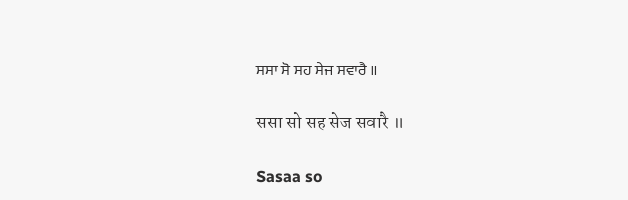ਸਸਾ ਸੋ ਸਹ ਸੇਜ ਸਵਾਰੈ ॥

ससा सो सह सेज सवारै ॥

Sasaa so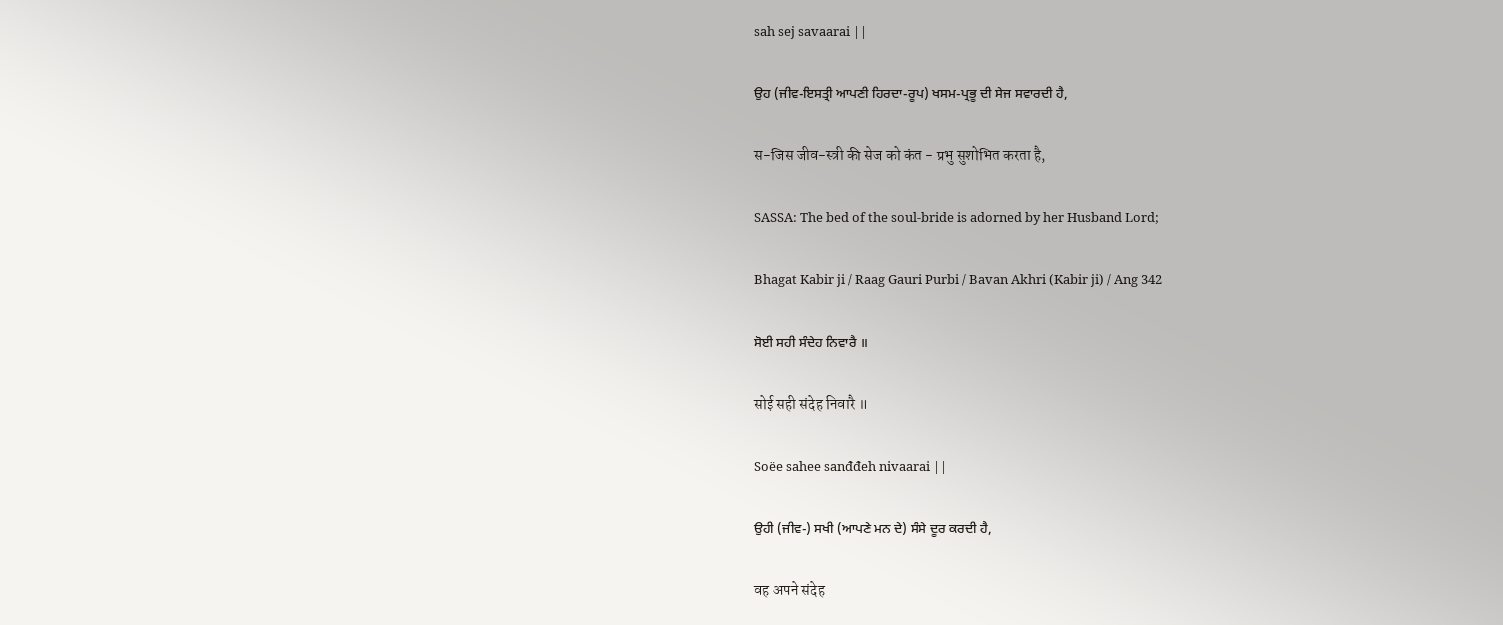sah sej savaarai ||

ਉਹ (ਜੀਵ-ਇਸਤ੍ਰੀ ਆਪਣੀ ਹਿਰਦਾ-ਰੂਪ) ਖਸਮ-ਪ੍ਰਭੂ ਦੀ ਸੇਜ ਸਵਾਰਦੀ ਹੈ,

स-जिस जीव-स्त्री की सेज को कंत - प्रभु सुशोभित करता है,

SASSA: The bed of the soul-bride is adorned by her Husband Lord;

Bhagat Kabir ji / Raag Gauri Purbi / Bavan Akhri (Kabir ji) / Ang 342

ਸੋਈ ਸਹੀ ਸੰਦੇਹ ਨਿਵਾਰੈ ॥

सोई सही संदेह निवारै ॥

Soëe sahee sanđđeh nivaarai ||

ਉਹੀ (ਜੀਵ-) ਸਖੀ (ਆਪਣੇ ਮਨ ਦੇ) ਸੰਸੇ ਦੂਰ ਕਰਦੀ ਹੈ,

वह अपने संदेह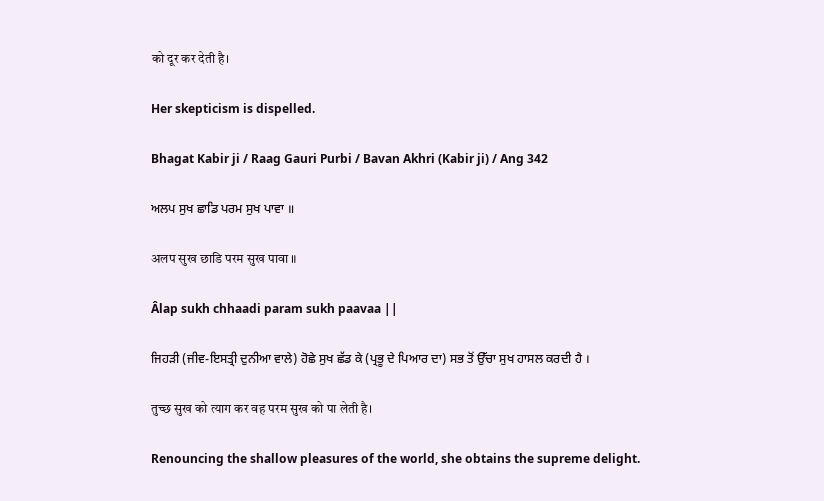को दूर कर देती है।

Her skepticism is dispelled.

Bhagat Kabir ji / Raag Gauri Purbi / Bavan Akhri (Kabir ji) / Ang 342

ਅਲਪ ਸੁਖ ਛਾਡਿ ਪਰਮ ਸੁਖ ਪਾਵਾ ॥

अलप सुख छाडि परम सुख पावा ॥

Âlap sukh chhaadi param sukh paavaa ||

ਜਿਹੜੀ (ਜੀਵ-ਇਸਤ੍ਰੀ ਦੁਨੀਆ ਵਾਲੇ) ਹੋਛੇ ਸੁਖ ਛੱਡ ਕੇ (ਪ੍ਰਭੂ ਦੇ ਪਿਆਰ ਦਾ) ਸਭ ਤੋਂ ਉੱਚਾ ਸੁਖ ਹਾਸਲ ਕਰਦੀ ਹੈ ।

तुच्छ सुख को त्याग कर वह परम सुख को पा लेती है।

Renouncing the shallow pleasures of the world, she obtains the supreme delight.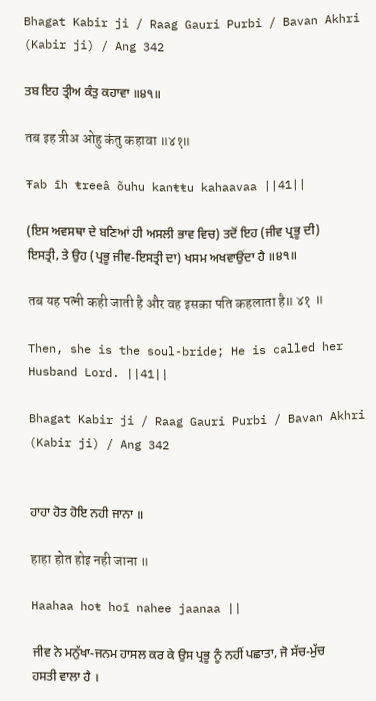Bhagat Kabir ji / Raag Gauri Purbi / Bavan Akhri (Kabir ji) / Ang 342

ਤਬ ਇਹ ਤ੍ਰੀਅ ਕੰਤੁ ਕਹਾਵਾ ॥੪੧॥

तब इह त्रीअ ओहु कंतु कहावा ॥४१॥

Ŧab īh ŧreeâ õuhu kanŧŧu kahaavaa ||41||

(ਇਸ ਅਵਸਥਾ ਦੇ ਬਣਿਆਂ ਹੀ ਅਸਲੀ ਭਾਵ ਵਿਚ) ਤਦੋਂ ਇਹ (ਜੀਵ ਪ੍ਰਭੂ ਦੀ) ਇਸਤ੍ਰੀ, ਤੇ ਉਹ (ਪ੍ਰਭੂ ਜੀਵ-ਇਸਤ੍ਰੀ ਦਾ) ਖਸਮ ਅਖਵਾਉਂਦਾ ਹੈ ॥੪੧॥

तब यह पत्नी कही जाती है और वह इसका पति कहलाता है॥ ४१ ॥

Then, she is the soul-bride; He is called her Husband Lord. ||41||

Bhagat Kabir ji / Raag Gauri Purbi / Bavan Akhri (Kabir ji) / Ang 342


ਹਾਹਾ ਹੋਤ ਹੋਇ ਨਹੀ ਜਾਨਾ ॥

हाहा होत होइ नही जाना ॥

Haahaa hoŧ hoī nahee jaanaa ||

ਜੀਵ ਨੇ ਮਨੁੱਖਾ-ਜਨਮ ਹਾਸਲ ਕਰ ਕੇ ਉਸ ਪ੍ਰਭੂ ਨੂੰ ਨਹੀਂ ਪਛਾਤਾ, ਜੋ ਸੱਚ-ਮੁੱਚ ਹਸਤੀ ਵਾਲਾ ਹੈ ।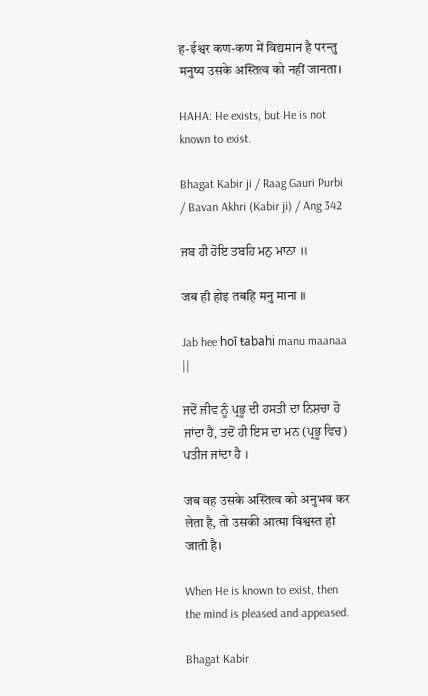ह-ईश्वर कण-कण में विद्यमान है परन्तु मनुष्य उसके अस्तित्व को नहीं जानता।

HAHA: He exists, but He is not known to exist.

Bhagat Kabir ji / Raag Gauri Purbi / Bavan Akhri (Kabir ji) / Ang 342

ਜਬ ਹੀ ਹੋਇ ਤਬਹਿ ਮਨੁ ਮਾਨਾ ॥

जब ही होइ तबहि मनु माना ॥

Jab hee hoī ŧabahi manu maanaa ||

ਜਦੋਂ ਜੀਵ ਨੂੰ ਪ੍ਰਭੂ ਦੀ ਹਸਤੀ ਦਾ ਨਿਸ਼ਚਾ ਹੋ ਜਾਂਦਾ ਹੈ, ਤਦੋਂ ਹੀ ਇਸ ਦਾ ਮਨ (ਪ੍ਰਭੂ ਵਿਚ) ਪਤੀਜ ਜਾਂਦਾ ਹੈ ।

जब वह उसके अस्तित्व को अनुभव कर लेता है, तो उसकी आत्मा विश्वस्त हो जाती है।

When He is known to exist, then the mind is pleased and appeased.

Bhagat Kabir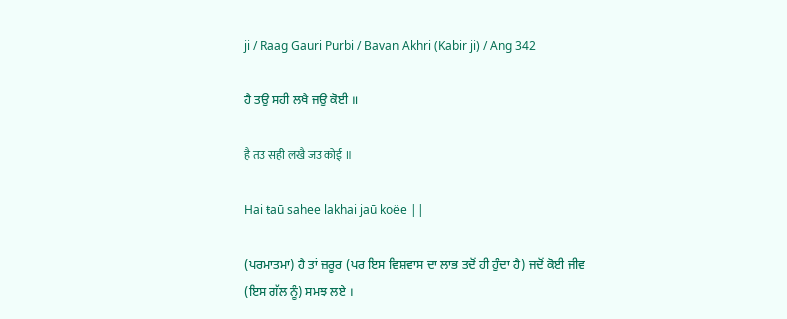ji / Raag Gauri Purbi / Bavan Akhri (Kabir ji) / Ang 342

ਹੈ ਤਉ ਸਹੀ ਲਖੈ ਜਉ ਕੋਈ ॥

है तउ सही लखै जउ कोई ॥

Hai ŧaū sahee lakhai jaū koëe ||

(ਪਰਮਾਤਮਾ) ਹੈ ਤਾਂ ਜ਼ਰੂਰ (ਪਰ ਇਸ ਵਿਸ਼ਵਾਸ ਦਾ ਲਾਭ ਤਦੋਂ ਹੀ ਹੁੰਦਾ ਹੈ) ਜਦੋਂ ਕੋਈ ਜੀਵ (ਇਸ ਗੱਲ ਨੂੰ) ਸਮਝ ਲਏ ।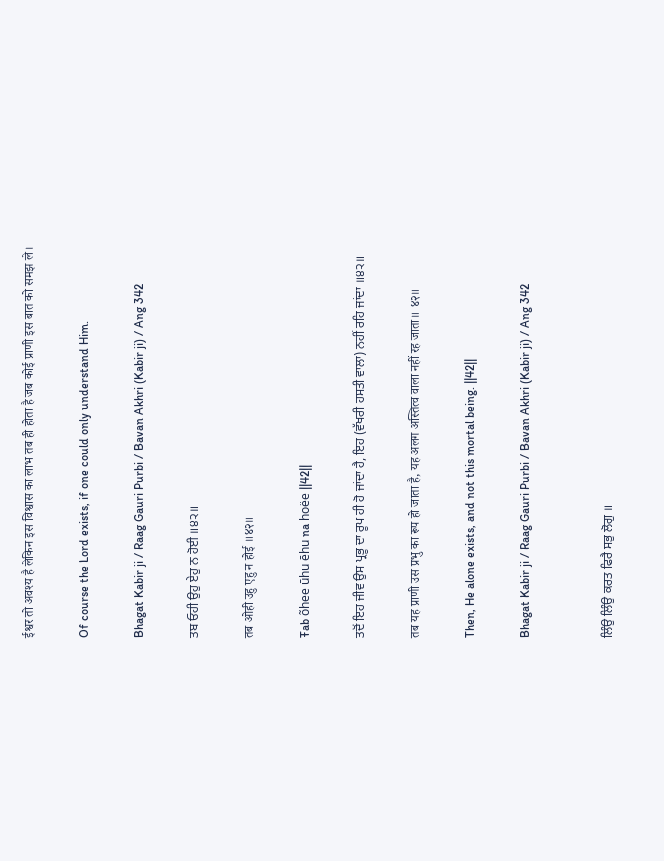ईश्वर तो अवश्य है लेकिन इस विश्वास का लाभ तब ही होता है जब कोई प्राणी इस बात को समझ ले।

Of course the Lord exists, if one could only understand Him.

Bhagat Kabir ji / Raag Gauri Purbi / Bavan Akhri (Kabir ji) / Ang 342

ਤਬ ਓਹੀ ਉਹੁ ਏਹੁ ਨ ਹੋਈ ॥੪੨॥

तब ओही उहु एहु न होई ॥४२॥

Ŧab õhee ūhu ēhu na hoëe ||42||

ਤਦੋਂ ਇਹ ਜੀਵ ਉਸ ਪ੍ਰਭੂ ਦਾ ਰੂਪ ਹੀ ਹੋ ਜਾਂਦਾ ਹੈ, ਇਹ (ਵੱਖਰੀ ਹਸਤੀ ਵਾਲਾ) ਨਹੀਂ ਰਹਿ ਜਾਂਦਾ ॥੪੨॥

तब यह प्राणी उस प्रभु का रूप हो जाता है, यह अलग अस्तित्व वाला नहीं रह जाता॥ ४२॥

Then, He alone exists, and not this mortal being. ||42||

Bhagat Kabir ji / Raag Gauri Purbi / Bavan Akhri (Kabir ji) / Ang 342


ਲਿੰਉ ਲਿੰਉ ਕਰਤ ਫਿਰੈ ਸਭੁ ਲੋਗੁ ॥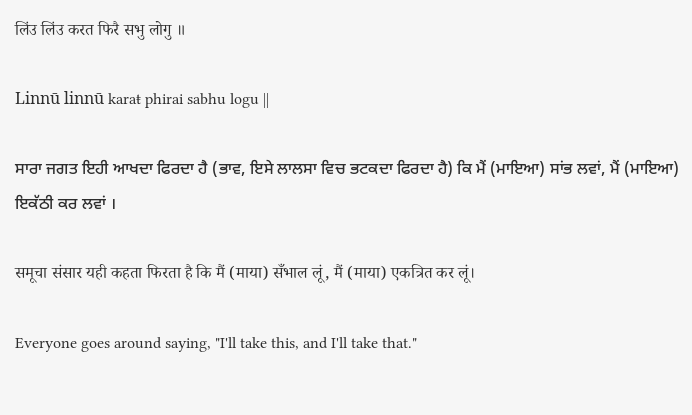लिंउ लिंउ करत फिरै सभु लोगु ॥

Linnū linnū karaŧ phirai sabhu logu ||

ਸਾਰਾ ਜਗਤ ਇਹੀ ਆਖਦਾ ਫਿਰਦਾ ਹੈ (ਭਾਵ, ਇਸੇ ਲਾਲਸਾ ਵਿਚ ਭਟਕਦਾ ਫਿਰਦਾ ਹੈ) ਕਿ ਮੈਂ (ਮਾਇਆ) ਸਾਂਭ ਲਵਾਂ, ਮੈਂ (ਮਾਇਆ) ਇਕੱਠੀ ਕਰ ਲਵਾਂ ।

समूचा संसार यही कहता फिरता है कि मैं (माया) सँभाल लूं, मैं (माया) एकत्रित कर लूं।

Everyone goes around saying, "I'll take this, and I'll take that."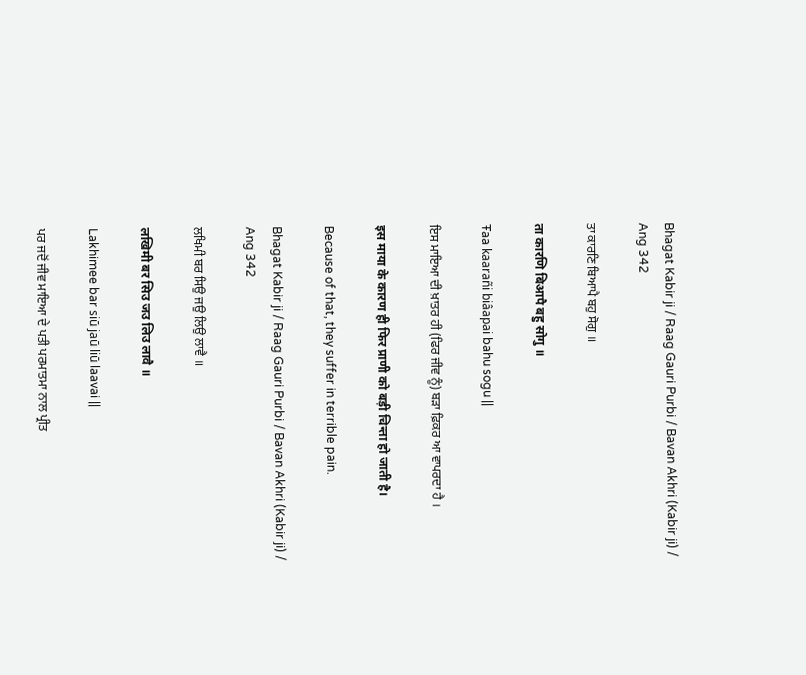Bhagat Kabir ji / Raag Gauri Purbi / Bavan Akhri (Kabir ji) / Ang 342

ਤਾ ਕਾਰਣਿ ਬਿਆਪੈ ਬਹੁ ਸੋਗੁ ॥

ता कारणि बिआपै बहु सोगु ॥

Ŧaa kaarañi biâapai bahu sogu ||

ਇਸ ਮਾਇਆ ਦੀ ਖ਼ਾਤਰ ਹੀ (ਫਿਰ ਜੀਵ ਨੂੰ) ਬੜਾ ਫ਼ਿਕਰ ਆ ਵਾਪਰਦਾ ਹੈ ।

इस माया के कारण ही फिर प्राणी को बड़ी चिन्ता हो जाती है।

Because of that, they suffer in terrible pain.

Bhagat Kabir ji / Raag Gauri Purbi / Bavan Akhri (Kabir ji) / Ang 342

ਲਖਿਮੀ ਬਰ ਸਿਉ ਜਉ ਲਿਉ ਲਾਵੈ ॥

लखिमी बर सिउ जउ लिउ लावै ॥

Lakhimee bar siū jaū liū laavai ||

ਪਰ ਜਦੋਂ ਜੀਵ ਮਾਇਆ ਦੇ ਪਤੀ ਪਰਮਾਤਮਾ ਨਾਲ ਪ੍ਰੀਤ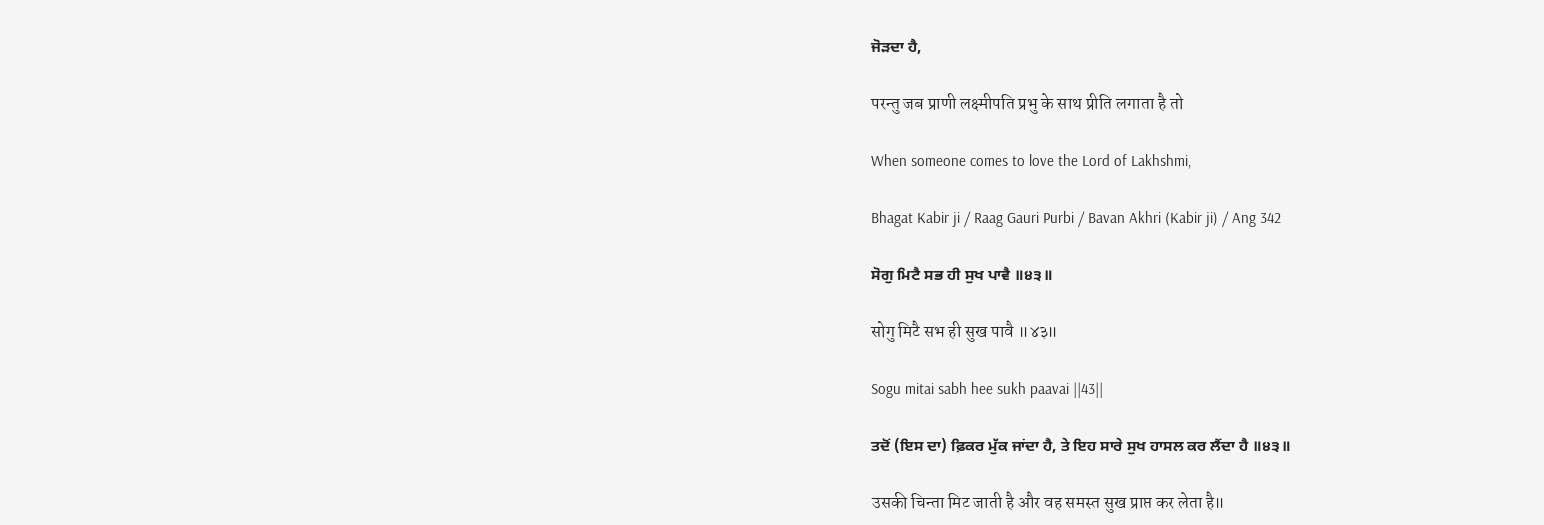ਜੋੜਦਾ ਹੈ,

परन्तु जब प्राणी लक्ष्मीपति प्रभु के साथ प्रीति लगाता है तो

When someone comes to love the Lord of Lakhshmi,

Bhagat Kabir ji / Raag Gauri Purbi / Bavan Akhri (Kabir ji) / Ang 342

ਸੋਗੁ ਮਿਟੈ ਸਭ ਹੀ ਸੁਖ ਪਾਵੈ ॥੪੩॥

सोगु मिटै सभ ही सुख पावै ॥४३॥

Sogu mitai sabh hee sukh paavai ||43||

ਤਦੋਂ (ਇਸ ਦਾ) ਫ਼ਿਕਰ ਮੁੱਕ ਜਾਂਦਾ ਹੈ, ਤੇ ਇਹ ਸਾਰੇ ਸੁਖ ਹਾਸਲ ਕਰ ਲੈਂਦਾ ਹੈ ॥੪੩॥

उसकी चिन्ता मिट जाती है और वह समस्त सुख प्राप्त कर लेता है॥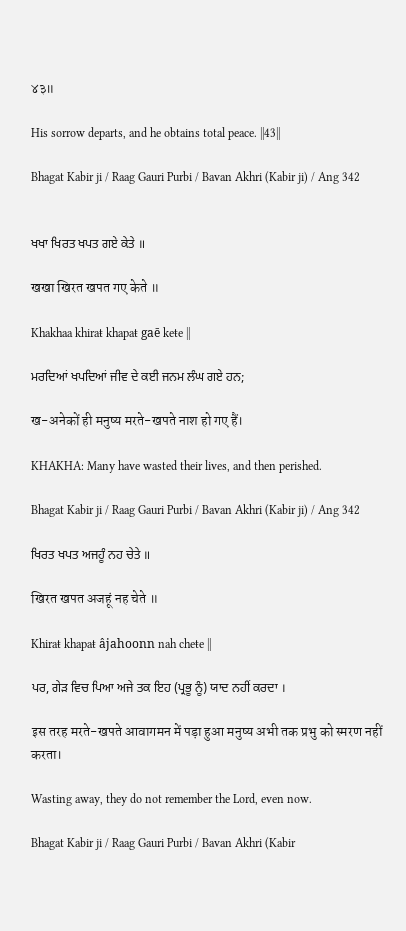४३॥

His sorrow departs, and he obtains total peace. ||43||

Bhagat Kabir ji / Raag Gauri Purbi / Bavan Akhri (Kabir ji) / Ang 342


ਖਖਾ ਖਿਰਤ ਖਪਤ ਗਏ ਕੇਤੇ ॥

खखा खिरत खपत गए केते ॥

Khakhaa khiraŧ khapaŧ gaē keŧe ||

ਮਰਦਿਆਂ ਖਪਦਿਆਂ ਜੀਵ ਦੇ ਕਈ ਜਨਮ ਲੰਘ ਗਏ ਹਨ;

ख-अनेकों ही मनुष्य मरते-खपते नाश हो गए हैं।

KHAKHA: Many have wasted their lives, and then perished.

Bhagat Kabir ji / Raag Gauri Purbi / Bavan Akhri (Kabir ji) / Ang 342

ਖਿਰਤ ਖਪਤ ਅਜਹੂੰ ਨਹ ਚੇਤੇ ॥

खिरत खपत अजहूं नह चेते ॥

Khiraŧ khapaŧ âjahoonn nah cheŧe ||

ਪਰ, ਗੇੜ ਵਿਚ ਪਿਆ ਅਜੇ ਤਕ ਇਹ (ਪ੍ਰਭੂ ਨੂੰ) ਯਾਦ ਨਹੀਂ ਕਰਦਾ ।

इस तरह मरते-खपते आवागमन में पड़ा हुआ मनुष्य अभी तक प्रभु को स्मरण नहीं करता।

Wasting away, they do not remember the Lord, even now.

Bhagat Kabir ji / Raag Gauri Purbi / Bavan Akhri (Kabir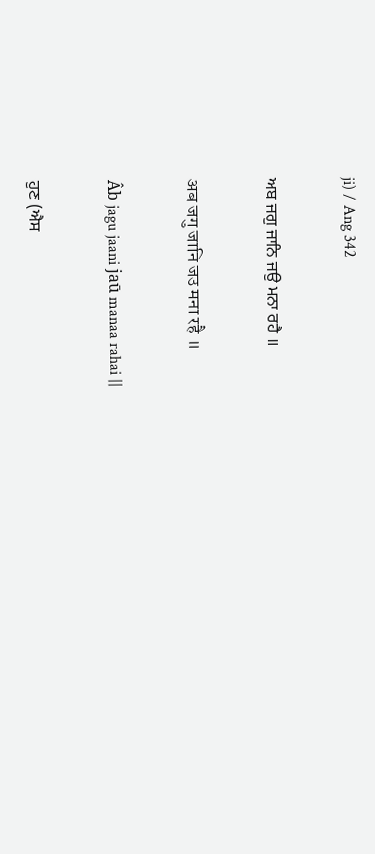ji) / Ang 342

ਅਬ ਜਗੁ ਜਾਨਿ ਜਉ ਮਨਾ ਰਹੈ ॥

अब जगु जानि जउ मना रहै ॥

Âb jagu jaani jaū manaa rahai ||

ਹੁਣ (ਐਸ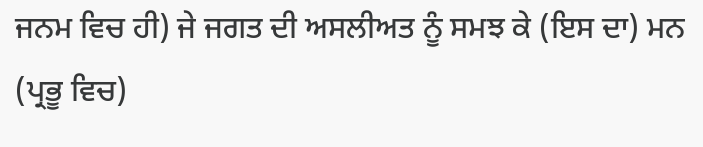ਜਨਮ ਵਿਚ ਹੀ) ਜੇ ਜਗਤ ਦੀ ਅਸਲੀਅਤ ਨੂੰ ਸਮਝ ਕੇ (ਇਸ ਦਾ) ਮਨ (ਪ੍ਰਭੂ ਵਿਚ)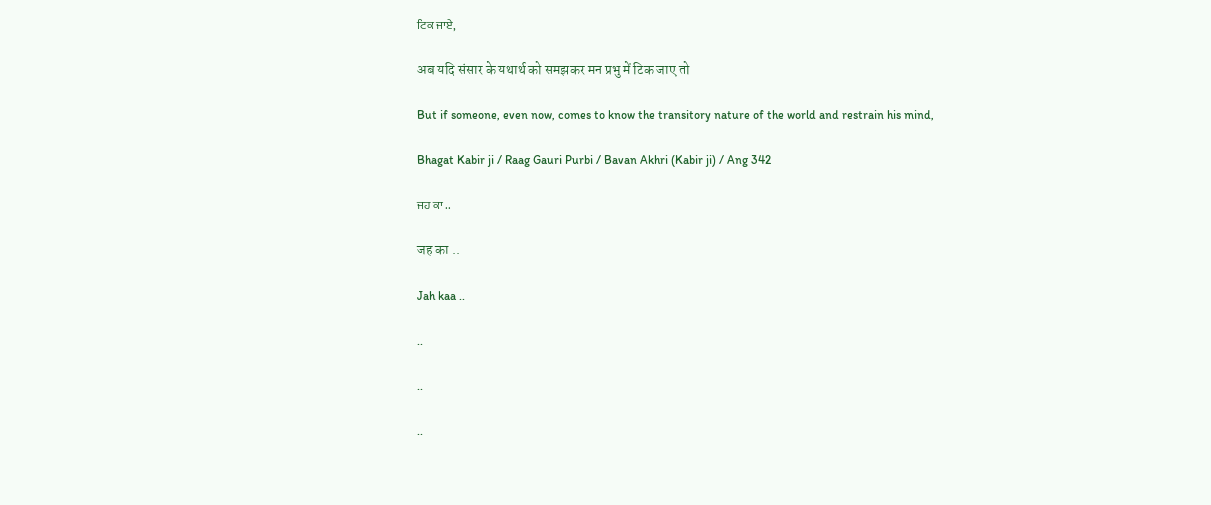ਟਿਕ ਜਾਏ,

अब यदि संसार के यथार्थ को समझकर मन प्रभु में टिक जाए तो

But if someone, even now, comes to know the transitory nature of the world and restrain his mind,

Bhagat Kabir ji / Raag Gauri Purbi / Bavan Akhri (Kabir ji) / Ang 342

ਜਹ ਕਾ ..

जह का ..

Jah kaa ..

..

..

..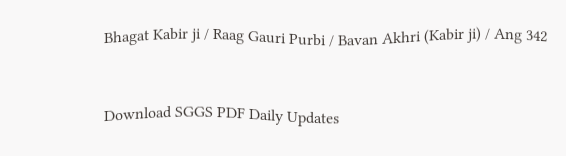Bhagat Kabir ji / Raag Gauri Purbi / Bavan Akhri (Kabir ji) / Ang 342


Download SGGS PDF Daily Updates